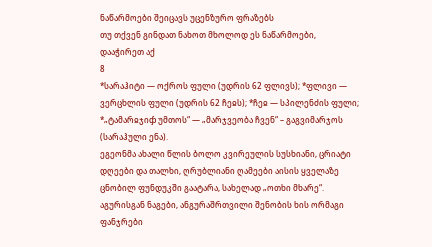ნაწარმოები შეიცავს უცენზურო ფრაზებს
თუ თქვენ გინდათ ნახოთ მხოლოდ ეს ნაწარმოები, დააჭირეთ აქ
8
*სარაჰიტი — ოქროს ფული (უდრის 62 ფლივს); *ფლივი — ვერცხლის ფული (უდრის 62 ჩეჲს); *ჩეჲ — სპილენძის ფული; *„ტამარჲჯიჶ უმთოს“ — „მარჯვეობა ჩვენ“ – გაგვიმარჯოს (სარაჰული ენა).
ეგეონმა ახალი წლის ბოლო კვირეულის სუსხიანი, ცრიატი დღეები და თალხი, ღრუბლიანი ღამეები აისის ყველაზე ცნობილ ფუნდუკში გაატარა, სახელად „ოთხი მხარე“. აგურისგან ნაგები, ანგურაშრთვილი შენობის ხის ორმაგი ფანჯრები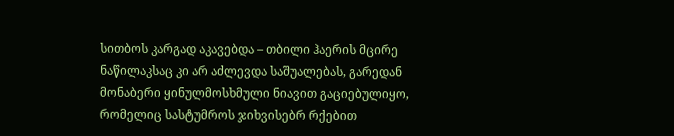სითბოს კარგად აკავებდა – თბილი ჰაერის მცირე ნაწილაკსაც კი არ აძლევდა საშუალებას, გარედან მონაბერი ყინულმოსხმული ნიავით გაციებულიყო, რომელიც სასტუმროს ჯიხვისებრ რქებით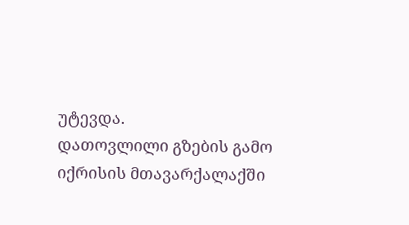უტევდა.
დათოვლილი გზების გამო იქრისის მთავარქალაქში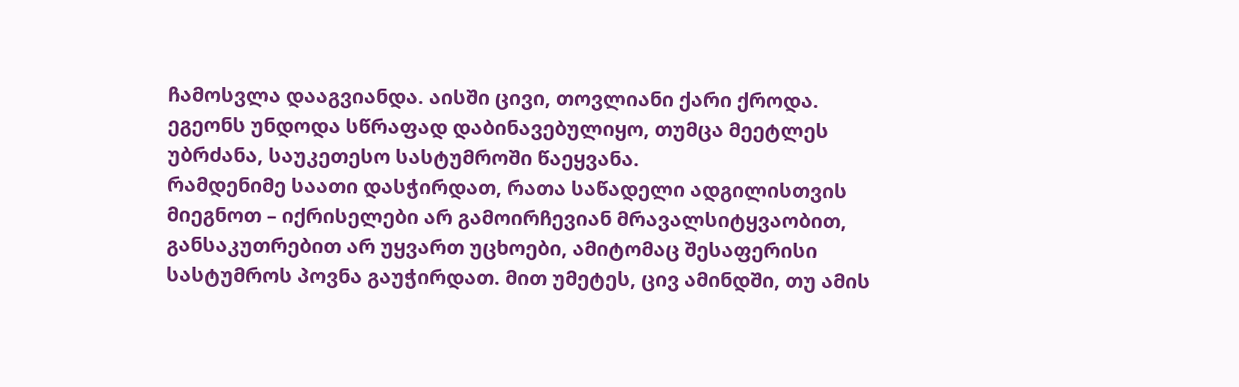ჩამოსვლა დააგვიანდა. აისში ცივი, თოვლიანი ქარი ქროდა. ეგეონს უნდოდა სწრაფად დაბინავებულიყო, თუმცა მეეტლეს უბრძანა, საუკეთესო სასტუმროში წაეყვანა.
რამდენიმე საათი დასჭირდათ, რათა საწადელი ადგილისთვის მიეგნოთ – იქრისელები არ გამოირჩევიან მრავალსიტყვაობით, განსაკუთრებით არ უყვართ უცხოები, ამიტომაც შესაფერისი სასტუმროს პოვნა გაუჭირდათ. მით უმეტეს, ცივ ამინდში, თუ ამის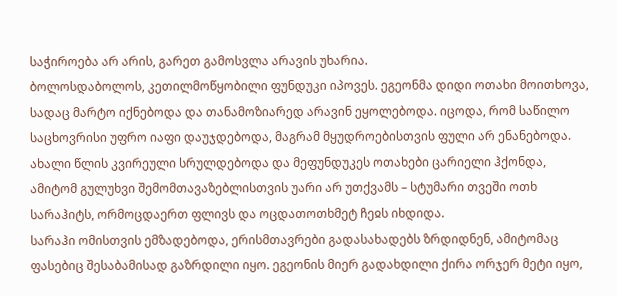საჭიროება არ არის, გარეთ გამოსვლა არავის უხარია.
ბოლოსდაბოლოს, კეთილმოწყობილი ფუნდუკი იპოვეს. ეგეონმა დიდი ოთახი მოითხოვა, სადაც მარტო იქნებოდა და თანამოზიარედ არავინ ეყოლებოდა. იცოდა, რომ საწილო საცხოვრისი უფრო იაფი დაუჯდებოდა, მაგრამ მყუდროებისთვის ფული არ ენანებოდა.
ახალი წლის კვირეული სრულდებოდა და მეფუნდუკეს ოთახები ცარიელი ჰქონდა, ამიტომ გულუხვი შემომთავაზებლისთვის უარი არ უთქვამს – სტუმარი თვეში ოთხ სარაჰიტს, ორმოცდაერთ ფლივს და ოცდათოთხმეტ ჩეჲს იხდიდა.
სარაჰი ომისთვის ემზადებოდა, ერისმთავრები გადასახადებს ზრდიდნენ, ამიტომაც ფასებიც შესაბამისად გაზრდილი იყო. ეგეონის მიერ გადახდილი ქირა ორჯერ მეტი იყო,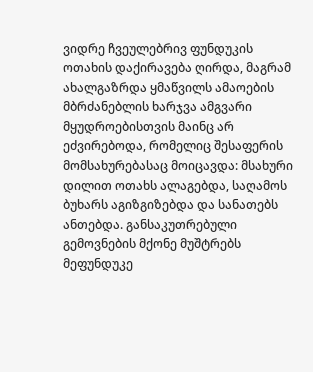ვიდრე ჩვეულებრივ ფუნდუკის ოთახის დაქირავება ღირდა, მაგრამ ახალგაზრდა ყმაწვილს ამაოების მბრძანებლის ხარჯვა ამგვარი მყუდროებისთვის მაინც არ ეძვირებოდა, რომელიც შესაფერის მომსახურებასაც მოიცავდა: მსახური დილით ოთახს ალაგებდა, საღამოს ბუხარს აგიზგიზებდა და სანათებს ანთებდა. განსაკუთრებული გემოვნების მქონე მუშტრებს მეფუნდუკე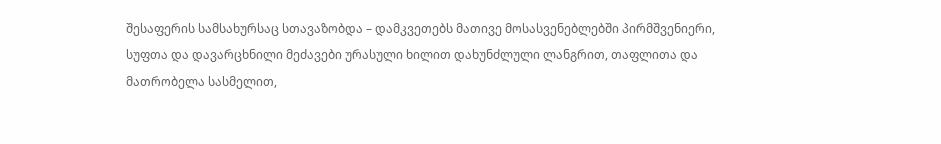შესაფერის სამსახურსაც სთავაზობდა – დამკვეთებს მათივე მოსასვენებლებში პირმშვენიერი, სუფთა და დავარცხნილი მეძავები ურასული ხილით დახუნძლული ლანგრით, თაფლითა და მათრობელა სასმელით,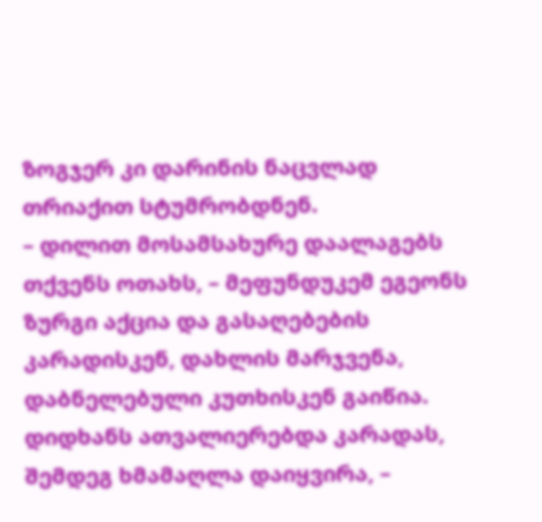ზოგჯერ კი დარინის ნაცვლად თრიაქით სტუმრობდნენ.
– დილით მოსამსახურე დაალაგებს თქვენს ოთახს, – მეფუნდუკემ ეგეონს ზურგი აქცია და გასაღებების კარადისკენ, დახლის მარჯვენა, დაბნელებული კუთხისკენ გაიწია. დიდხანს ათვალიერებდა კარადას, შემდეგ ხმამაღლა დაიყვირა, –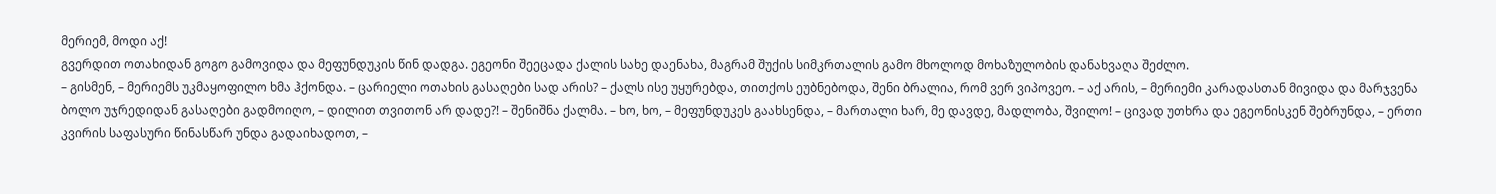მერიემ, მოდი აქ!
გვერდით ოთახიდან გოგო გამოვიდა და მეფუნდუკის წინ დადგა. ეგეონი შეეცადა ქალის სახე დაენახა, მაგრამ შუქის სიმკრთალის გამო მხოლოდ მოხაზულობის დანახვაღა შეძლო.
– გისმენ, – მერიემს უკმაყოფილო ხმა ჰქონდა. – ცარიელი ოთახის გასაღები სად არის? – ქალს ისე უყურებდა, თითქოს ეუბნებოდა, შენი ბრალია, რომ ვერ ვიპოვეო. – აქ არის, – მერიემი კარადასთან მივიდა და მარჯვენა ბოლო უჯრედიდან გასაღები გადმოიღო, – დილით თვითონ არ დადე?! – შენიშნა ქალმა. – ხო, ხო, – მეფუნდუკეს გაახსენდა, – მართალი ხარ, მე დავდე, მადლობა, შვილო! – ცივად უთხრა და ეგეონისკენ შებრუნდა, – ერთი კვირის საფასური წინასწარ უნდა გადაიხადოთ, –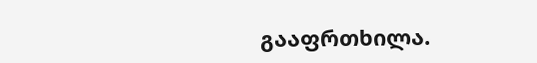გააფრთხილა.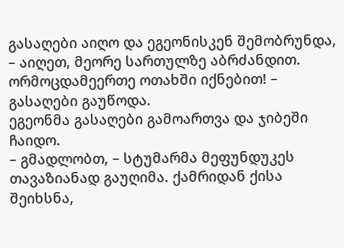გასაღები აიღო და ეგეონისკენ შემობრუნდა, – აიღეთ, მეორე სართულზე აბრძანდით. ორმოცდამეერთე ოთახში იქნებით! – გასაღები გაუწოდა.
ეგეონმა გასაღები გამოართვა და ჯიბეში ჩაიდო.
– გმადლობთ, – სტუმარმა მეფუნდუკეს თავაზიანად გაუღიმა. ქამრიდან ქისა შეიხსნა,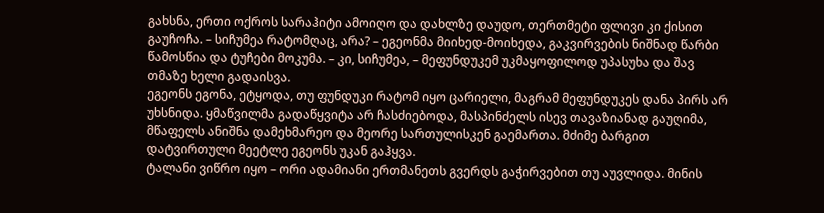გახსნა, ერთი ოქროს სარაჰიტი ამოიღო და დახლზე დაუდო, თერთმეტი ფლივი კი ქისით გაუჩოჩა. – სიჩუმეა რატომღაც, არა? – ეგეონმა მიიხედ-მოიხედა, გაკვირვების ნიშნად წარბი წამოსწია და ტუჩები მოკუმა. – კი, სიჩუმეა, – მეფუნდუკემ უკმაყოფილოდ უპასუხა და შავ თმაზე ხელი გადაისვა.
ეგეონს ეგონა, ეტყოდა, თუ ფუნდუკი რატომ იყო ცარიელი, მაგრამ მეფუნდუკეს დანა პირს არ უხსნიდა. ყმაწვილმა გადაწყვიტა არ ჩასძიებოდა, მასპინძელს ისევ თავაზიანად გაუღიმა, მწაფელს ანიშნა დამეხმარეო და მეორე სართულისკენ გაემართა. მძიმე ბარგით დატვირთული მეეტლე ეგეონს უკან გაჰყვა.
ტალანი ვიწრო იყო – ორი ადამიანი ერთმანეთს გვერდს გაჭირვებით თუ აუვლიდა. მინის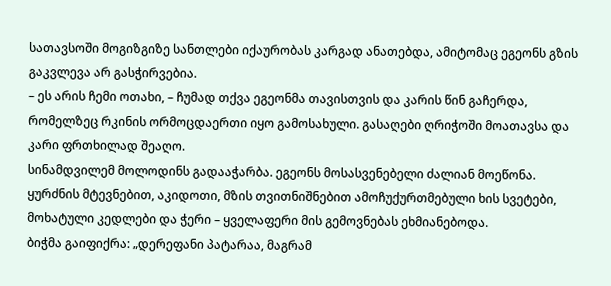სათავსოში მოგიზგიზე სანთლები იქაურობას კარგად ანათებდა, ამიტომაც ეგეონს გზის გაკვლევა არ გასჭირვებია.
– ეს არის ჩემი ოთახი, – ჩუმად თქვა ეგეონმა თავისთვის და კარის წინ გაჩერდა, რომელზეც რკინის ორმოცდაერთი იყო გამოსახული. გასაღები ღრიჭოში მოათავსა და კარი ფრთხილად შეაღო.
სინამდვილემ მოლოდინს გადააჭარბა. ეგეონს მოსასვენებელი ძალიან მოეწონა. ყურძნის მტევნებით, აკიდოთი, მზის თვითნიშნებით ამოჩუქურთმებული ხის სვეტები, მოხატული კედლები და ჭერი – ყველაფერი მის გემოვნებას ეხმიანებოდა.
ბიჭმა გაიფიქრა: „დერეფანი პატარაა, მაგრამ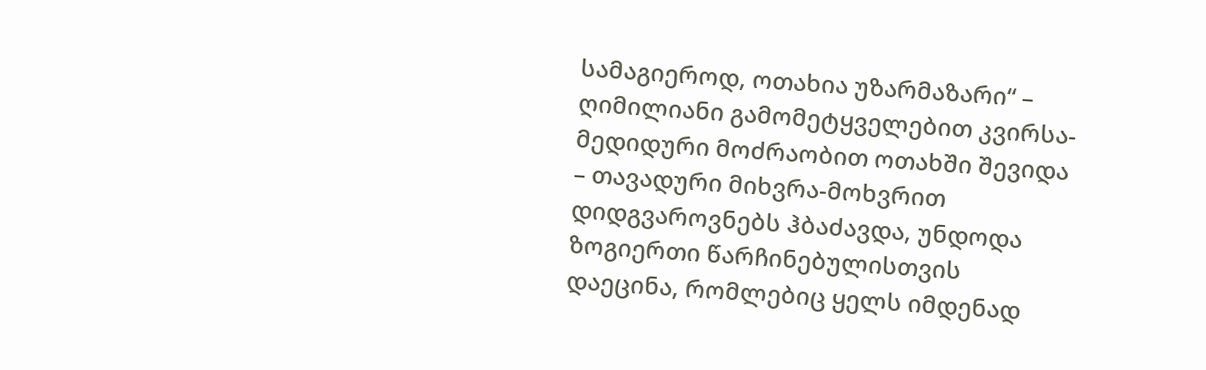სამაგიეროდ, ოთახია უზარმაზარი“ – ღიმილიანი გამომეტყველებით კვირსა-მედიდური მოძრაობით ოთახში შევიდა – თავადური მიხვრა-მოხვრით დიდგვაროვნებს ჰბაძავდა, უნდოდა ზოგიერთი წარჩინებულისთვის დაეცინა, რომლებიც ყელს იმდენად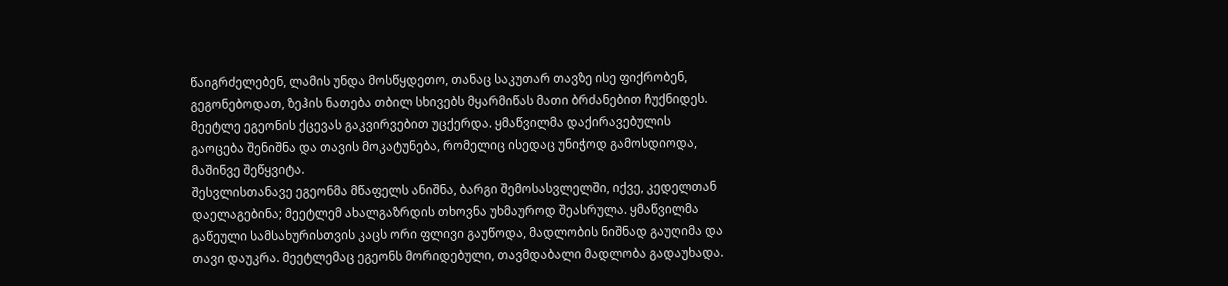წაიგრძელებენ, ლამის უნდა მოსწყდეთო, თანაც საკუთარ თავზე ისე ფიქრობენ, გეგონებოდათ, ზეჰის ნათება თბილ სხივებს მყარმიწას მათი ბრძანებით ჩუქნიდეს.
მეეტლე ეგეონის ქცევას გაკვირვებით უცქერდა. ყმაწვილმა დაქირავებულის გაოცება შენიშნა და თავის მოკატუნება, რომელიც ისედაც უნიჭოდ გამოსდიოდა, მაშინვე შეწყვიტა.
შესვლისთანავე ეგეონმა მწაფელს ანიშნა, ბარგი შემოსასვლელში, იქვე, კედელთან დაელაგებინა; მეეტლემ ახალგაზრდის თხოვნა უხმაუროდ შეასრულა. ყმაწვილმა გაწეული სამსახურისთვის კაცს ორი ფლივი გაუწოდა, მადლობის ნიშნად გაუღიმა და თავი დაუკრა. მეეტლემაც ეგეონს მორიდებული, თავმდაბალი მადლობა გადაუხადა.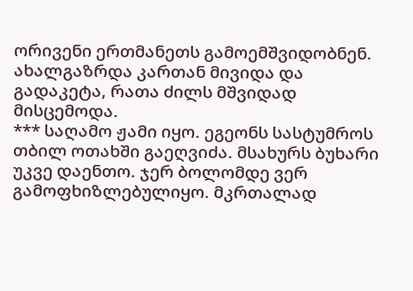ორივენი ერთმანეთს გამოემშვიდობნენ. ახალგაზრდა კართან მივიდა და გადაკეტა, რათა ძილს მშვიდად მისცემოდა.
*** საღამო ჟამი იყო. ეგეონს სასტუმროს თბილ ოთახში გაეღვიძა. მსახურს ბუხარი უკვე დაენთო. ჯერ ბოლომდე ვერ გამოფხიზლებულიყო. მკრთალად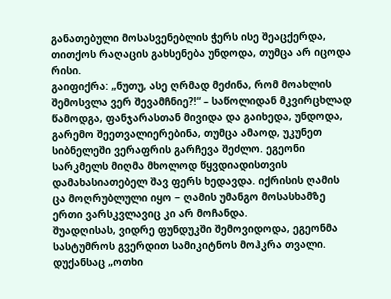განათებული მოსასვენებლის ჭერს ისე შეაცქერდა, თითქოს რაღაცის გახსენება უნდოდა, თუმცა არ იცოდა რისი.
გაიფიქრა: „ნუთუ, ასე ღრმად მეძინა, რომ მოახლის შემოსვლა ვერ შევამჩნიე?!“ – საწოლიდან მკვირცხლად წამოდგა, ფანჯარასთან მივიდა და გაიხედა, უნდოდა, გარემო შეეთვალიერებინა, თუმცა ამაოდ, უკუნეთ სიბნელეში ვერაფრის გარჩევა შეძლო. ეგეონი სარკმელს მიღმა მხოლოდ წყვდიადისთვის დამახასიათებელ შავ ფერს ხედავდა. იქრისის ღამის ცა მოღრუბლული იყო − ღამის უმანგო მოსასხამზე ერთი ვარსკვლავიც კი არ მოჩანდა.
შუადღისას, ვიდრე ფუნდუკში შემოვიდოდა, ეგეონმა სასტუმროს გვერდით სამიკიტნოს მოჰკრა თვალი. დუქანსაც „ოთხი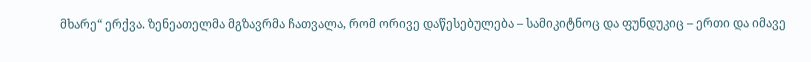მხარე“ ერქვა. ზენეათელმა მგზავრმა ჩათვალა, რომ ორივე დაწესებულება – სამიკიტნოც და ფუნდუკიც – ერთი და იმავე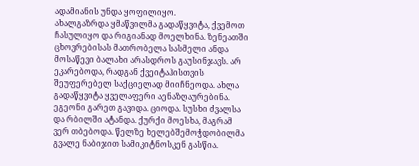ადამიანის უნდა ყოფილიყო.
ახალგაზრდა ყმაწვილმა გადაწყვიტა, ქვემოთ ჩასულიყო და რიგიანად მოელხინა. ზენეათში ცხოვრებისას მათრობელა სასმელი ანდა მოსაწევი ბალახი არასდროს გაუსინჯავს. არ ეკარებოდა, რადგან ქვეიტაჰისთვის შეუფერებელ საქციელად მიიჩნეოდა. ახლა გადაწყვიტა ყველაფერი აენაზღაურებინა. ეგეონი გარეთ გავიდა. ციოდა. სუსხი ძვალსა და რბილში ატანდა. ქურქი მოესხა, მაგრამ ვერ თბებოდა. წელზე ხელებშემოჭდობილმა გვალე ნაბიჯით სამიკიტნოსკენ გასწია.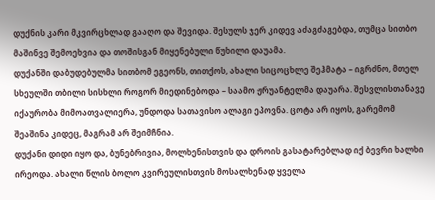დუქნის კარი მკვირცხლად გააღო და შევიდა. შესულს ჯერ კიდევ აძაგძაგებდა, თუმცა სითბო მაშინვე შემოეხვია და თოშისგან მიყენებული წუხილი დაუამა.
დუქანში დაბუდებულმა სითბომ ეგეონს, თითქოს, ახალი სიცოცხლე შეჰმატა – იგრძნო, მთელ სხეულში თბილი სისხლი როგორ მიედინებოდა – საამო ჟრუანტელმა დაუარა. შესვლისთანავე იქაურობა მიმოათვალიერა, უნდოდა სათავისო ალაგი ეპოვნა. ცოტა არ იყოს, გარემომ შეაშინა კიდეც, მაგრამ არ შეიმჩნია.
დუქანი დიდი იყო და, ბუნებრივია, მოლხენისთვის და დროის გასატარებლად იქ ბევრი ხალხი ირეოდა. ახალი წლის ბოლო კვირეულისთვის მოსალხენად ყველა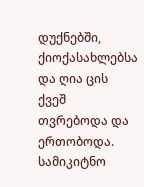დუქნებში, ქიოქასახლებსა და ღია ცის ქვეშ თვრებოდა და ერთობოდა.
სამიკიტნო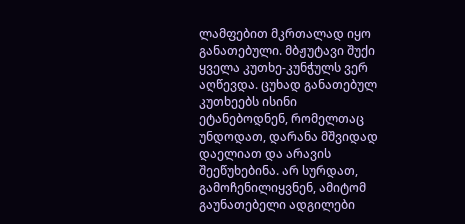ლამფებით მკრთალად იყო განათებული. მბჟუტავი შუქი ყველა კუთხე-კუნჭულს ვერ აღწევდა. ცუხად განათებულ კუთხეებს ისინი ეტანებოდნენ, რომელთაც უნდოდათ, დარანა მშვიდად დაელიათ და არავის შეეწუხებინა. არ სურდათ, გამოჩენილიყვნენ, ამიტომ გაუნათებელი ადგილები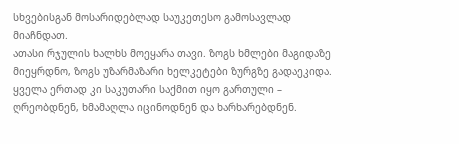სხვებისგან მოსარიდებლად საუკეთესო გამოსავლად მიაჩნდათ.
ათასი რჯულის ხალხს მოეყარა თავი. ზოგს ხმლები მაგიდაზე მიეყრდნო, ზოგს უზარმაზარი ხელკეტები ზურგზე გადაეკიდა. ყველა ერთად კი საკუთარი საქმით იყო გართული – ღრეობდნენ, ხმამაღლა იცინოდნენ და ხარხარებდნენ.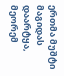ერთმა მუშტი მაგიდას დაარტყა, მეორემ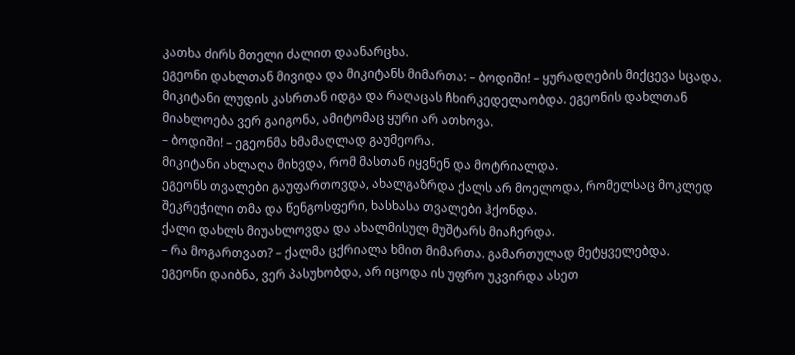კათხა ძირს მთელი ძალით დაანარცხა.
ეგეონი დახლთან მივიდა და მიკიტანს მიმართა: – ბოდიში! – ყურადღების მიქცევა სცადა.
მიკიტანი ლუდის კასრთან იდგა და რაღაცას ჩხირკედელაობდა. ეგეონის დახლთან მიახლოება ვერ გაიგონა, ამიტომაც ყური არ ათხოვა.
– ბოდიში! – ეგეონმა ხმამაღლად გაუმეორა.
მიკიტანი ახლაღა მიხვდა, რომ მასთან იყვნენ და მოტრიალდა.
ეგეონს თვალები გაუფართოვდა, ახალგაზრდა ქალს არ მოელოდა, რომელსაც მოკლედ შეკრეჭილი თმა და წენგოსფერი, ხასხასა თვალები ჰქონდა.
ქალი დახლს მიუახლოვდა და ახალმისულ მუშტარს მიაჩერდა.
– რა მოგართვათ? – ქალმა ცქრიალა ხმით მიმართა. გამართულად მეტყველებდა.
ეგეონი დაიბნა, ვერ პასუხობდა, არ იცოდა ის უფრო უკვირდა ასეთ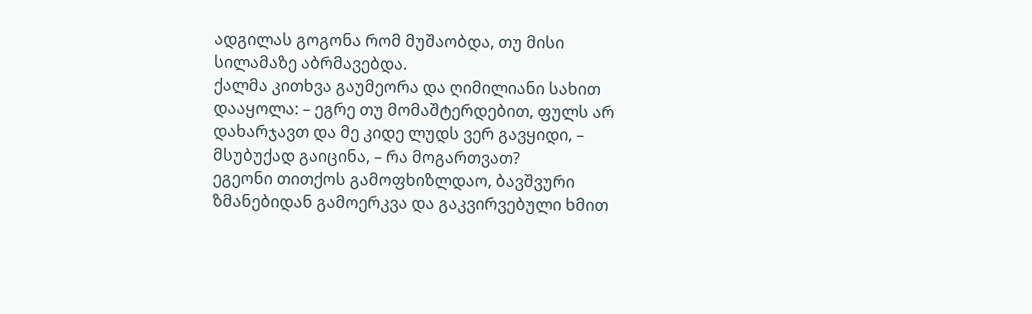ადგილას გოგონა რომ მუშაობდა, თუ მისი სილამაზე აბრმავებდა.
ქალმა კითხვა გაუმეორა და ღიმილიანი სახით დააყოლა: – ეგრე თუ მომაშტერდებით, ფულს არ დახარჯავთ და მე კიდე ლუდს ვერ გავყიდი, – მსუბუქად გაიცინა, – რა მოგართვათ?
ეგეონი თითქოს გამოფხიზლდაო, ბავშვური ზმანებიდან გამოერკვა და გაკვირვებული ხმით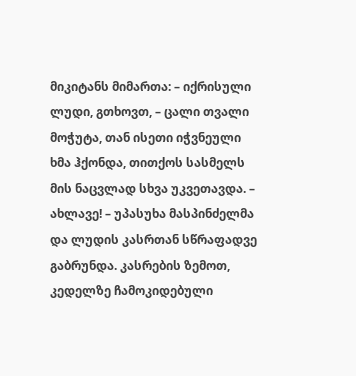მიკიტანს მიმართა: – იქრისული ლუდი, გთხოვთ, – ცალი თვალი მოჭუტა, თან ისეთი იჭვნეული ხმა ჰქონდა, თითქოს სასმელს მის ნაცვლად სხვა უკვეთავდა. – ახლავე! – უპასუხა მასპინძელმა და ლუდის კასრთან სწრაფადვე გაბრუნდა. კასრების ზემოთ, კედელზე ჩამოკიდებული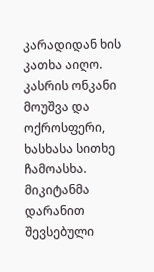კარადიდან ხის კათხა აიღო. კასრის ონკანი მოუშვა და ოქროსფერი, ხასხასა სითხე ჩამოასხა.
მიკიტანმა დარანით შევსებული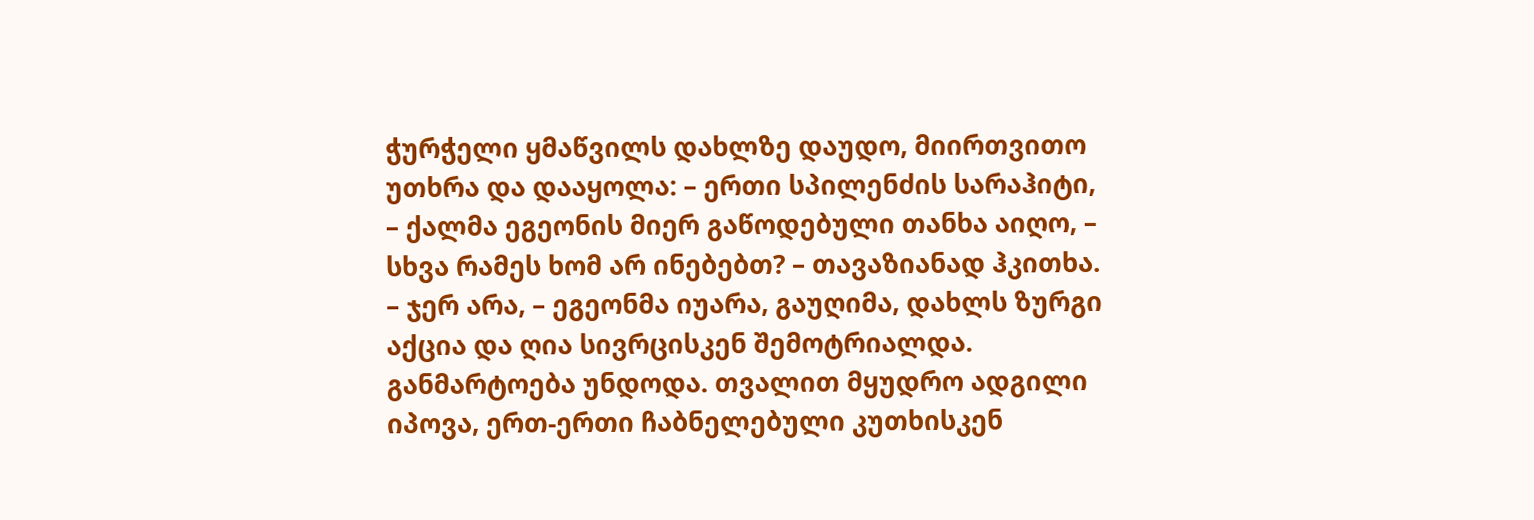ჭურჭელი ყმაწვილს დახლზე დაუდო, მიირთვითო უთხრა და დააყოლა: – ერთი სპილენძის სარაჰიტი, – ქალმა ეგეონის მიერ გაწოდებული თანხა აიღო, – სხვა რამეს ხომ არ ინებებთ? – თავაზიანად ჰკითხა. – ჯერ არა, – ეგეონმა იუარა, გაუღიმა, დახლს ზურგი აქცია და ღია სივრცისკენ შემოტრიალდა.
განმარტოება უნდოდა. თვალით მყუდრო ადგილი იპოვა, ერთ-ერთი ჩაბნელებული კუთხისკენ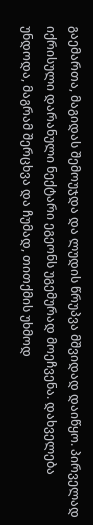გაემართა, მაგიდას შემოუჯდა და ლუდის წრუპვა მშვიდად დაიწყო. პირველად იქრისული დარანული ნექტარი ეგეონს უგემურად მოეჩვენა. დახველება უნდოდა, მაგრამ შერცხვა და ჩუმად, თითქმის უხმოდ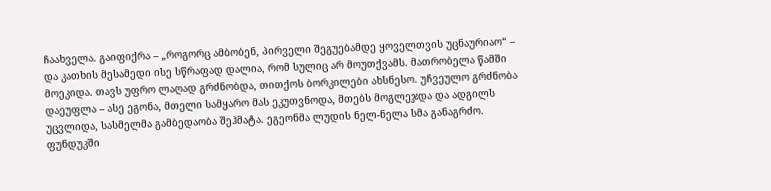ჩაახველა. გაიფიქრა – „როგორც ამბობენ, პირველი შეგუებამდე ყოველთვის უცნაურიაო“ – და კათხის მესამედი ისე სწრაფად დალია, რომ სულიც არ მოუთქვამს. მათრობელა წამში მოეკიდა. თავს უფრო ლაღად გრძნობდა, თითქოს ბორკილები ახსნესო. უჩვეულო გრძნობა დაეუფლა – ასე ეგონა, მთელი სამყარო მას ეკუთვნოდა, მთებს მოგლეჯდა და ადგილს უცვლიდა, სასმელმა გამბედაობა შეჰმატა. ეგეონმა ლუდის ნელ-ნელა სმა განაგრძო.
ფუნდუკში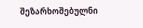შეზარხოშებულნი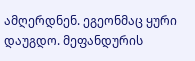ამღერდნენ. ეგეონმაც ყური დაუგდო. მეფანდურის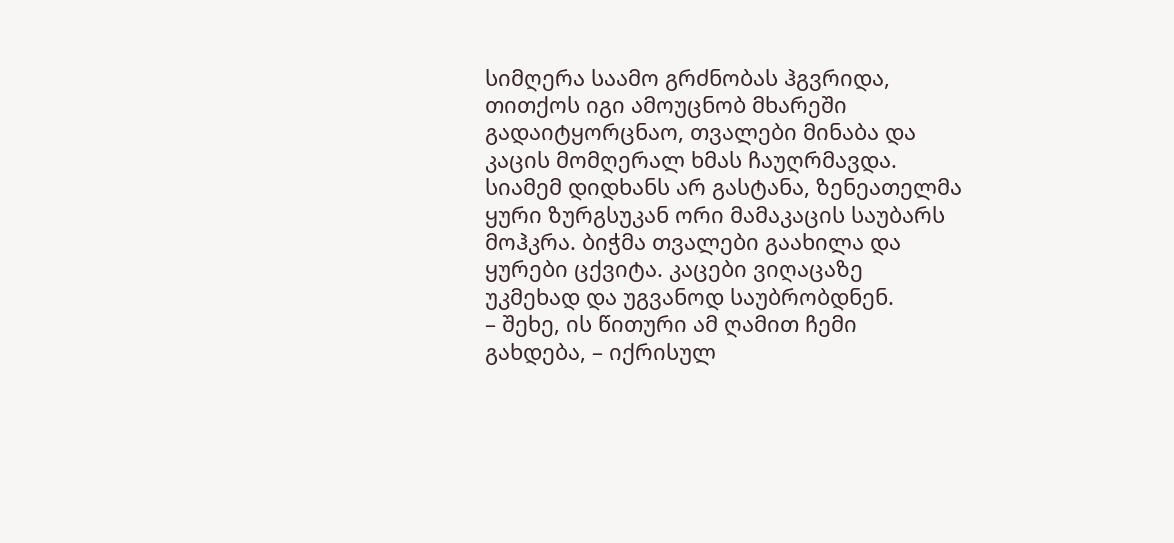სიმღერა საამო გრძნობას ჰგვრიდა, თითქოს იგი ამოუცნობ მხარეში გადაიტყორცნაო, თვალები მინაბა და კაცის მომღერალ ხმას ჩაუღრმავდა. სიამემ დიდხანს არ გასტანა, ზენეათელმა ყური ზურგსუკან ორი მამაკაცის საუბარს მოჰკრა. ბიჭმა თვალები გაახილა და ყურები ცქვიტა. კაცები ვიღაცაზე უკმეხად და უგვანოდ საუბრობდნენ.
– შეხე, ის წითური ამ ღამით ჩემი გახდება, – იქრისულ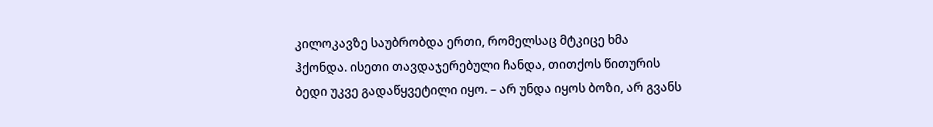კილოკავზე საუბრობდა ერთი, რომელსაც მტკიცე ხმა ჰქონდა. ისეთი თავდაჯერებული ჩანდა, თითქოს წითურის ბედი უკვე გადაწყვეტილი იყო. – არ უნდა იყოს ბოზი, არ გვანს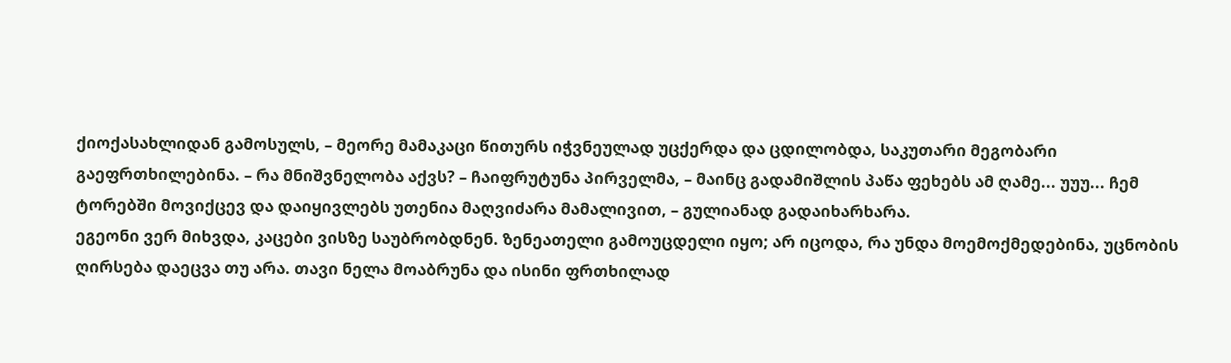ქიოქასახლიდან გამოსულს, – მეორე მამაკაცი წითურს იჭვნეულად უცქერდა და ცდილობდა, საკუთარი მეგობარი გაეფრთხილებინა. – რა მნიშვნელობა აქვს? – ჩაიფრუტუნა პირველმა, – მაინც გადამიშლის პაწა ფეხებს ამ ღამე... უუუ... ჩემ ტორებში მოვიქცევ და დაიყივლებს უთენია მაღვიძარა მამალივით, – გულიანად გადაიხარხარა.
ეგეონი ვერ მიხვდა, კაცები ვისზე საუბრობდნენ. ზენეათელი გამოუცდელი იყო; არ იცოდა, რა უნდა მოემოქმედებინა, უცნობის ღირსება დაეცვა თუ არა. თავი ნელა მოაბრუნა და ისინი ფრთხილად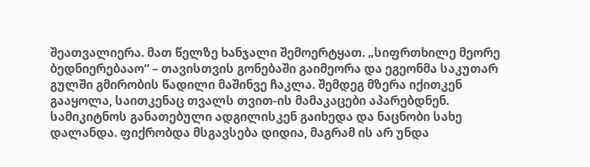შეათვალიერა. მათ წელზე ხანჯალი შემოერტყათ. „სიფრთხილე მეორე ბედნიერებააო“ – თავისთვის გონებაში გაიმეორა და ეგეონმა საკუთარ გულში გმირობის წადილი მაშინვე ჩაკლა. შემდეგ მზერა იქითკენ გააყოლა, საითკენაც თვალს თვით-ის მამაკაცები აპარებდნენ. სამიკიტნოს განათებული ადგილისკენ გაიხედა და ნაცნობი სახე დალანდა. ფიქრობდა მსგავსება დიდია, მაგრამ ის არ უნდა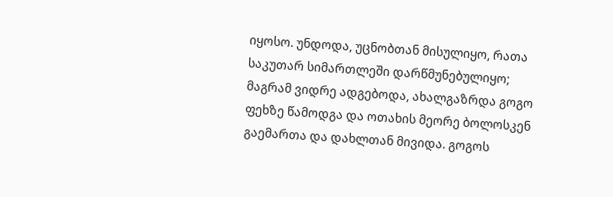იყოსო. უნდოდა, უცნობთან მისულიყო, რათა საკუთარ სიმართლეში დარწმუნებულიყო; მაგრამ ვიდრე ადგებოდა, ახალგაზრდა გოგო ფეხზე წამოდგა და ოთახის მეორე ბოლოსკენ გაემართა და დახლთან მივიდა. გოგოს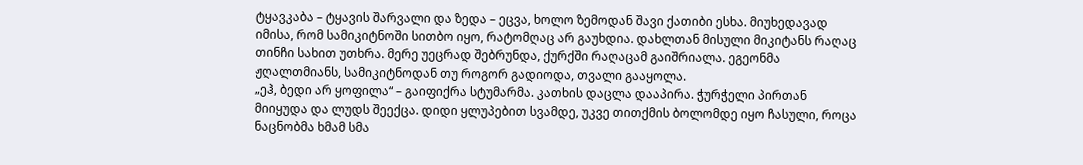ტყავკაბა – ტყავის შარვალი და ზედა – ეცვა, ხოლო ზემოდან შავი ქათიბი ესხა. მიუხედავად იმისა, რომ სამიკიტნოში სითბო იყო, რატომღაც არ გაუხდია. დახლთან მისული მიკიტანს რაღაც თინჩი სახით უთხრა. მერე უეცრად შებრუნდა, ქურქში რაღაცამ გაიშრიალა. ეგეონმა ჟღალთმიანს, სამიკიტნოდან თუ როგორ გადიოდა, თვალი გააყოლა.
„ეჰ, ბედი არ ყოფილა“ – გაიფიქრა სტუმარმა. კათხის დაცლა დააპირა. ჭურჭელი პირთან მიიყუდა და ლუდს შეექცა. დიდი ყლუპებით სვამდე, უკვე თითქმის ბოლომდე იყო ჩასული, როცა ნაცნობმა ხმამ სმა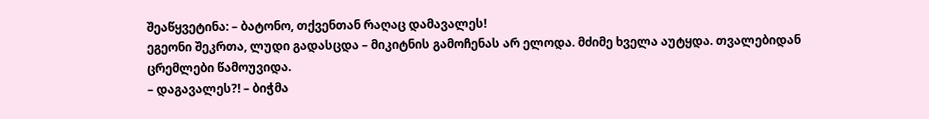შეაწყვეტინა: – ბატონო, თქვენთან რაღაც დამავალეს!
ეგეონი შეკრთა, ლუდი გადასცდა – მიკიტნის გამოჩენას არ ელოდა. მძიმე ხველა აუტყდა. თვალებიდან ცრემლები წამოუვიდა.
– დაგავალეს?! – ბიჭმა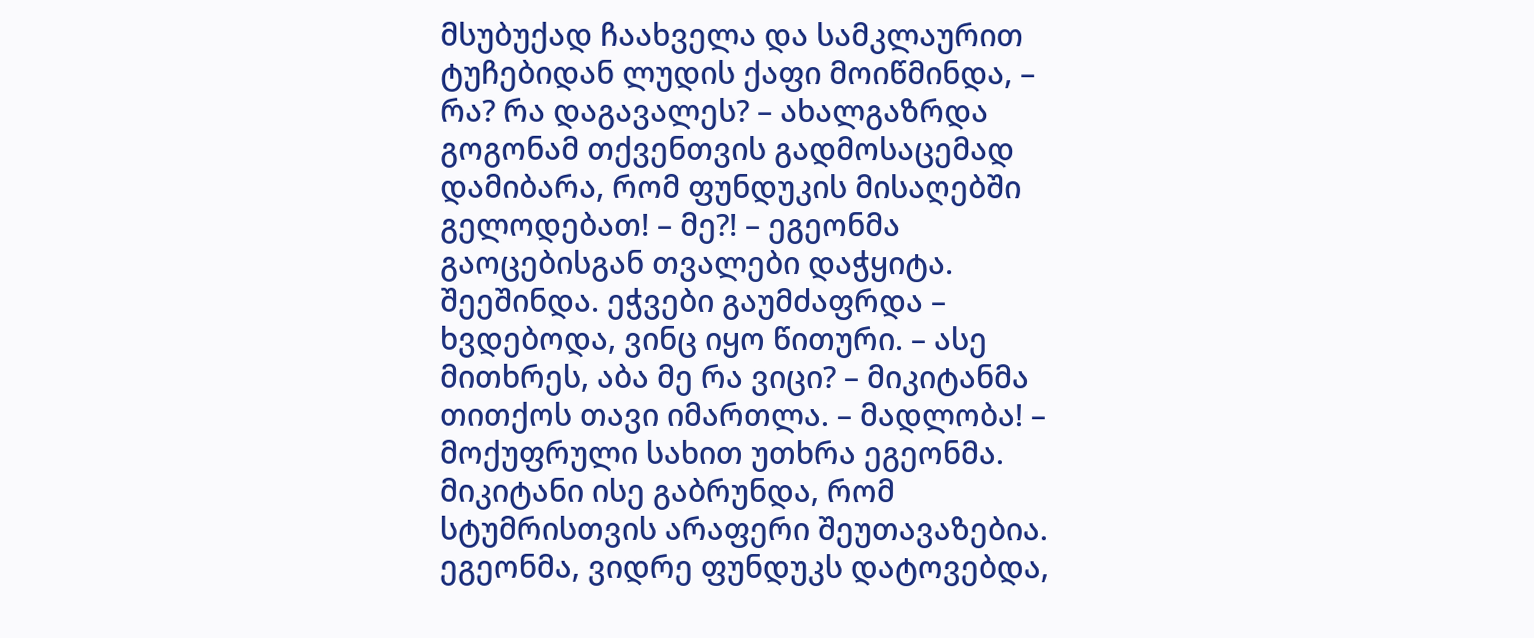მსუბუქად ჩაახველა და სამკლაურით ტუჩებიდან ლუდის ქაფი მოიწმინდა, – რა? რა დაგავალეს? – ახალგაზრდა გოგონამ თქვენთვის გადმოსაცემად დამიბარა, რომ ფუნდუკის მისაღებში გელოდებათ! – მე?! – ეგეონმა გაოცებისგან თვალები დაჭყიტა. შეეშინდა. ეჭვები გაუმძაფრდა – ხვდებოდა, ვინც იყო წითური. – ასე მითხრეს, აბა მე რა ვიცი? – მიკიტანმა თითქოს თავი იმართლა. – მადლობა! – მოქუფრული სახით უთხრა ეგეონმა.
მიკიტანი ისე გაბრუნდა, რომ სტუმრისთვის არაფერი შეუთავაზებია.
ეგეონმა, ვიდრე ფუნდუკს დატოვებდა,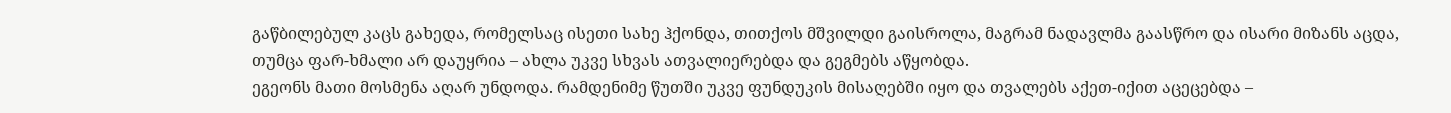გაწბილებულ კაცს გახედა, რომელსაც ისეთი სახე ჰქონდა, თითქოს მშვილდი გაისროლა, მაგრამ ნადავლმა გაასწრო და ისარი მიზანს აცდა, თუმცა ფარ-ხმალი არ დაუყრია – ახლა უკვე სხვას ათვალიერებდა და გეგმებს აწყობდა.
ეგეონს მათი მოსმენა აღარ უნდოდა. რამდენიმე წუთში უკვე ფუნდუკის მისაღებში იყო და თვალებს აქეთ-იქით აცეცებდა –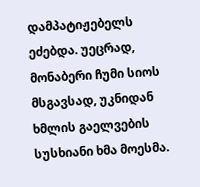დამპატიჟებელს ეძებდა. უეცრად, მონაბერი ჩუმი სიოს მსგავსად, უკნიდან ხმლის გაელვების სუსხიანი ხმა მოესმა.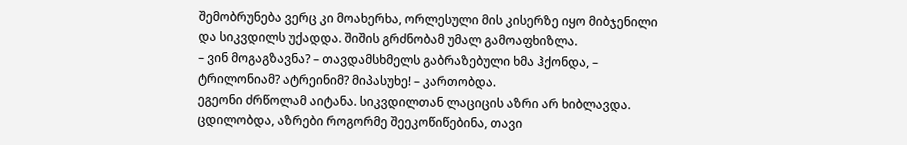შემობრუნება ვერც კი მოახერხა, ორლესული მის კისერზე იყო მიბჯენილი და სიკვდილს უქადდა. შიშის გრძნობამ უმალ გამოაფხიზლა.
– ვინ მოგაგზავნა? – თავდამსხმელს გაბრაზებული ხმა ჰქონდა, – ტრილონიამ? ატრეინიმ? მიპასუხე! – კართობდა.
ეგეონი ძრწოლამ აიტანა. სიკვდილთან ლაციცის აზრი არ ხიბლავდა. ცდილობდა, აზრები როგორმე შეეკოწიწებინა, თავი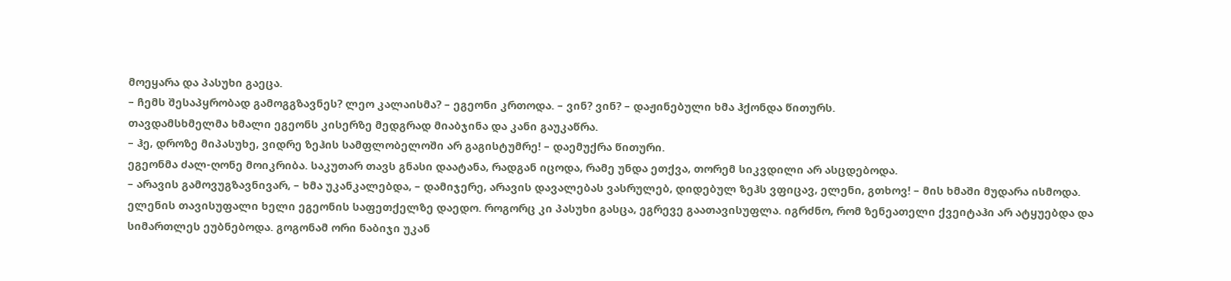მოეყარა და პასუხი გაეცა.
– ჩემს შესაპყრობად გამოგგზავნეს? ლეო კალაისმა? – ეგეონი კრთოდა. – ვინ? ვინ? – დაჟინებული ხმა ჰქონდა წითურს.
თავდამსხმელმა ხმალი ეგეონს კისერზე მედგრად მიაბჯინა და კანი გაუკაწრა.
– ჰე, დროზე მიპასუხე, ვიდრე ზეჰის სამფლობელოში არ გაგისტუმრე! – დაემუქრა წითური.
ეგეონმა ძალ-ღონე მოიკრიბა. საკუთარ თავს გნასი დაატანა, რადგან იცოდა, რამე უნდა ეთქვა, თორემ სიკვდილი არ ასცდებოდა.
– არავის გამოვუგზავნივარ, – ხმა უკანკალებდა, – დამიჯერე, არავის დავალებას ვასრულებ, დიდებულ ზეჰს ვფიცავ, ელენი, გთხოვ! – მის ხმაში მუდარა ისმოდა.
ელენის თავისუფალი ხელი ეგეონის საფეთქელზე დაედო. როგორც კი პასუხი გასცა, ეგრევე გაათავისუფლა. იგრძნო, რომ ზენეათელი ქვეიტაჰი არ ატყუებდა და სიმართლეს ეუბნებოდა. გოგონამ ორი ნაბიჯი უკან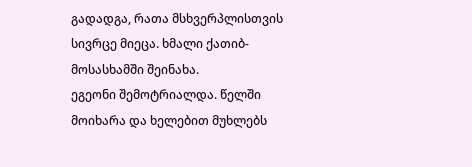გადადგა, რათა მსხვერპლისთვის სივრცე მიეცა. ხმალი ქათიბ-მოსასხამში შეინახა.
ეგეონი შემოტრიალდა. წელში მოიხარა და ხელებით მუხლებს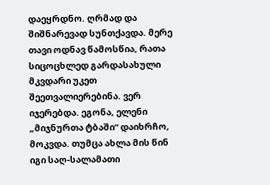დაეყრდნო. ღრმად და შიშნარევად სუნთქავდა. მერე თავი ოდნავ წამოსწია, რათა სიცოცხლედ გარდასახული მკვდარი უკეთ შეეთვალიერებინა. ვერ იჯერებდა. ეგონა, ელენი „მიჯნურთა ტბაში“ დაიხრჩო, მოკვდა. თუმცა ახლა მის წინ იგი საღ-სალამათი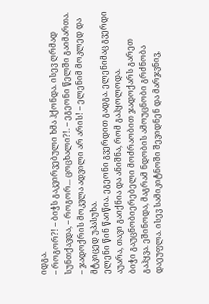იდგა.
– როგორ?! – ბიჭს გაკვირვებული ხმა ჰქონდა. ისევ ღრმად სუნთქავდა, – როგორ... ცოცხალი?!. – ეგეონი წელში გაიმართა. – ჯადოქრის მოკვლა ადვილი არ არის! – ელენიმ მოკლედ და მტკიცედ უპასუხა.
ელენი წინ წაიწია. ეგეონი გვერდით გადგა. ელენიმაც გვერდი აუარა, თავი გაიქნია და ანიშნა, რომ გაჰყოლოდა.
ბიჭი გაუცნობიერებელი მოძრაობით ჯადოქარს გარეთ გაჰყვა. ეშინოდა, მაგრამ ნდობის ამოუცნობი გრძნობა დაეუფლა. ისევ სამიკიტნოში შევიდნენ და მარჯვნივ,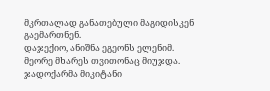მკრთალად განათებული მაგიდისკენ გაემართნენ.
დაჯექიო, ანიშნა ეგეონს ელენიმ. მეორე მხარეს თვითონაც მიუჯდა. ჯადოქარმა მიკიტანი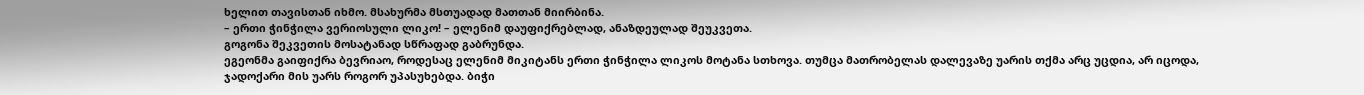ხელით თავისთან იხმო. მსახურმა მსთუადად მათთან მიირბინა.
– ერთი ჭინჭილა ვერიოსული ლიკო! – ელენიმ დაუფიქრებლად, ანაზდეულად შეუკვეთა.
გოგონა შეკვეთის მოსატანად სწრაფად გაბრუნდა.
ეგეონმა გაიფიქრა ბევრიაო, როდესაც ელენიმ მიკიტანს ერთი ჭინჭილა ლიკოს მოტანა სთხოვა. თუმცა მათრობელას დალევაზე უარის თქმა არც უცდია, არ იცოდა, ჯადოქარი მის უარს როგორ უპასუხებდა. ბიჭი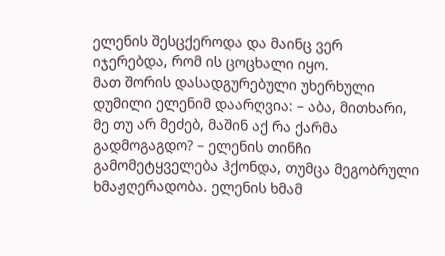ელენის შესცქეროდა და მაინც ვერ იჯერებდა, რომ ის ცოცხალი იყო.
მათ შორის დასადგურებული უხერხული დუმილი ელენიმ დაარღვია: – აბა, მითხარი, მე თუ არ მეძებ, მაშინ აქ რა ქარმა გადმოგაგდო? – ელენის თინჩი გამომეტყველება ჰქონდა, თუმცა მეგობრული ხმაჟღერადობა. ელენის ხმამ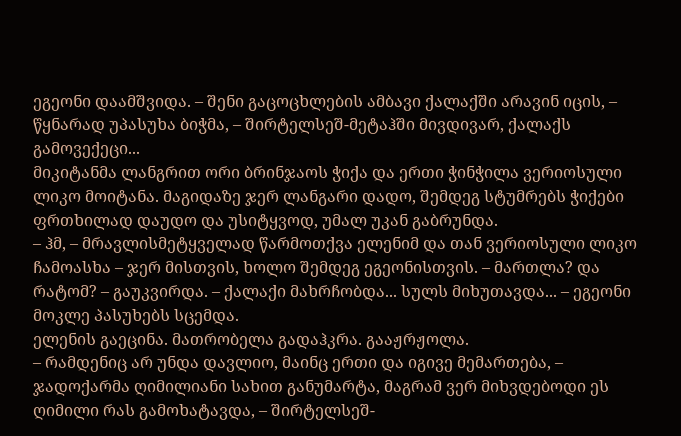ეგეონი დაამშვიდა. – შენი გაცოცხლების ამბავი ქალაქში არავინ იცის, – წყნარად უპასუხა ბიჭმა, – შირტელსეშ-მეტაჰში მივდივარ, ქალაქს გამოვექეცი...
მიკიტანმა ლანგრით ორი ბრინჯაოს ჭიქა და ერთი ჭინჭილა ვერიოსული ლიკო მოიტანა. მაგიდაზე ჯერ ლანგარი დადო, შემდეგ სტუმრებს ჭიქები ფრთხილად დაუდო და უსიტყვოდ, უმალ უკან გაბრუნდა.
– ჰმ, – მრავლისმეტყველად წარმოთქვა ელენიმ და თან ვერიოსული ლიკო ჩამოასხა – ჯერ მისთვის, ხოლო შემდეგ ეგეონისთვის. – მართლა? და რატომ? – გაუკვირდა. – ქალაქი მახრჩობდა... სულს მიხუთავდა... – ეგეონი მოკლე პასუხებს სცემდა.
ელენის გაეცინა. მათრობელა გადაჰკრა. გააჟრჟოლა.
– რამდენიც არ უნდა დავლიო, მაინც ერთი და იგივე მემართება, – ჯადოქარმა ღიმილიანი სახით განუმარტა, მაგრამ ვერ მიხვდებოდი ეს ღიმილი რას გამოხატავდა, – შირტელსეშ-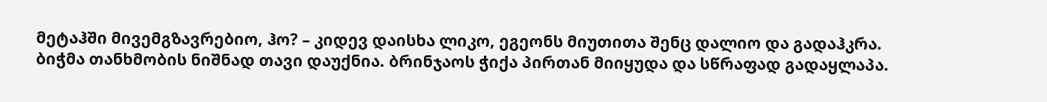მეტაჰში მივემგზავრებიო, ჰო? – კიდევ დაისხა ლიკო, ეგეონს მიუთითა შენც დალიო და გადაჰკრა.
ბიჭმა თანხმობის ნიშნად თავი დაუქნია. ბრინჯაოს ჭიქა პირთან მიიყუდა და სწრაფად გადაყლაპა.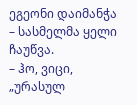ეგეონი დაიმანჭა – სასმელმა ყელი ჩაუწვა.
– ჰო, ვიცი, „ურასულ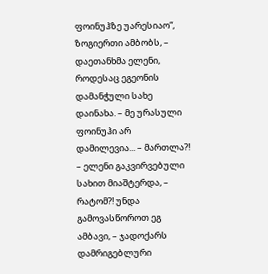ფოინუჰზე უარესიაო“, ზოგიერთი ამბობს, – დაეთანხმა ელენი, როდესაც ეგეონის დამანჭული სახე დაინახა. – მე ურასული ფოინუჰი არ დამილევია... – მართლა?! – ელენი გაკვირვებული სახით მიაშტერდა, – რატომ?! უნდა გამოვასწოროთ ეგ ამბავი, – ჯადოქარს დამრიგებლური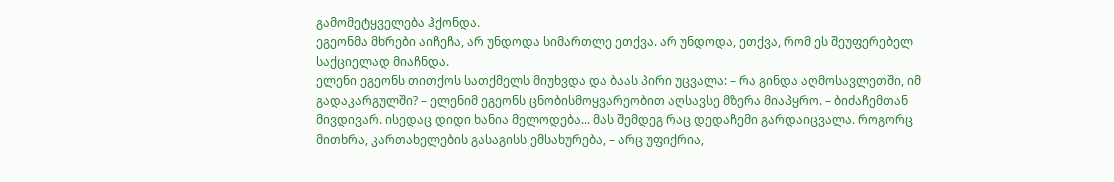გამომეტყველება ჰქონდა.
ეგეონმა მხრები აიჩეჩა, არ უნდოდა სიმართლე ეთქვა. არ უნდოდა, ეთქვა, რომ ეს შეუფერებელ საქციელად მიაჩნდა.
ელენი ეგეონს თითქოს სათქმელს მიუხვდა და ბაას პირი უცვალა: – რა გინდა აღმოსავლეთში, იმ გადაკარგულში? – ელენიმ ეგეონს ცნობისმოყვარეობით აღსავსე მზერა მიაპყრო. – ბიძაჩემთან მივდივარ. ისედაც დიდი ხანია მელოდება... მას შემდეგ რაც დედაჩემი გარდაიცვალა. როგორც მითხრა, კართახელების გასაგისს ემსახურება, – არც უფიქრია,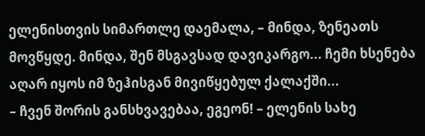ელენისთვის სიმართლე დაემალა, – მინდა, ზენეათს მოვწყდე. მინდა, შენ მსგავსად დავიკარგო... ჩემი ხსენება აღარ იყოს იმ ზეჰისგან მივიწყებულ ქალაქში...
– ჩვენ შორის განსხვავებაა, ეგეონ! – ელენის სახე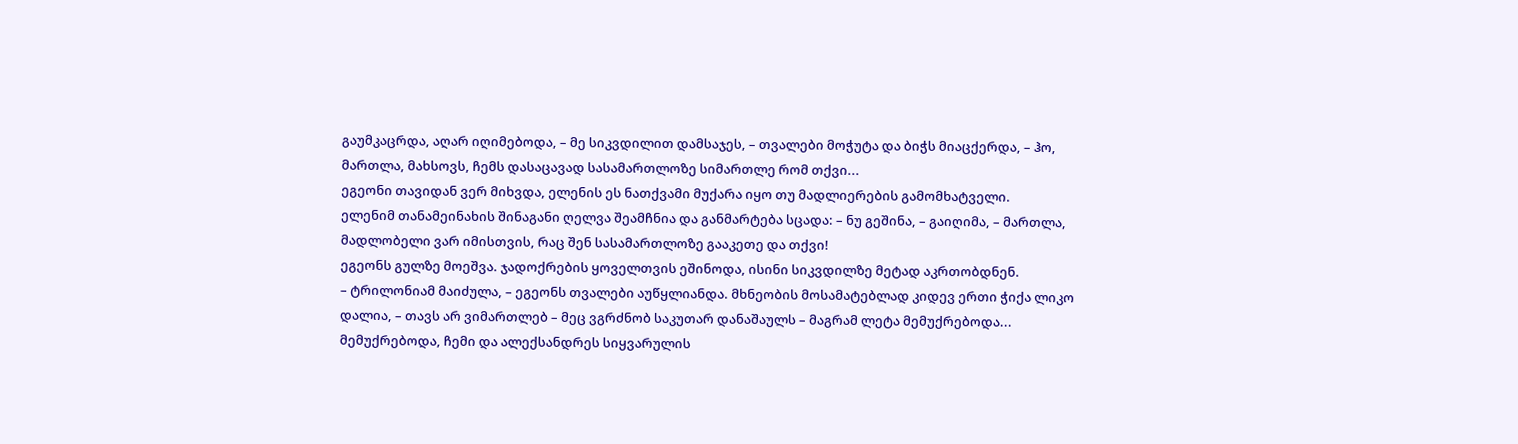გაუმკაცრდა, აღარ იღიმებოდა, – მე სიკვდილით დამსაჯეს, – თვალები მოჭუტა და ბიჭს მიაცქერდა, – ჰო, მართლა, მახსოვს, ჩემს დასაცავად სასამართლოზე სიმართლე რომ თქვი...
ეგეონი თავიდან ვერ მიხვდა, ელენის ეს ნათქვამი მუქარა იყო თუ მადლიერების გამომხატველი.
ელენიმ თანამეინახის შინაგანი ღელვა შეამჩნია და განმარტება სცადა: – ნუ გეშინა, – გაიღიმა, – მართლა, მადლობელი ვარ იმისთვის, რაც შენ სასამართლოზე გააკეთე და თქვი!
ეგეონს გულზე მოეშვა. ჯადოქრების ყოველთვის ეშინოდა, ისინი სიკვდილზე მეტად აკრთობდნენ.
– ტრილონიამ მაიძულა, – ეგეონს თვალები აუწყლიანდა. მხნეობის მოსამატებლად კიდევ ერთი ჭიქა ლიკო დალია, – თავს არ ვიმართლებ – მეც ვგრძნობ საკუთარ დანაშაულს – მაგრამ ლეტა მემუქრებოდა... მემუქრებოდა, ჩემი და ალექსანდრეს სიყვარულის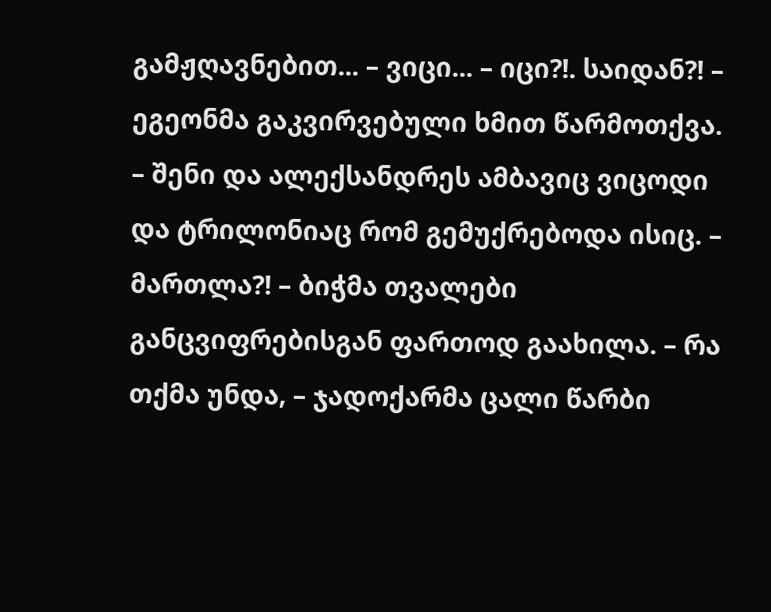გამჟღავნებით... – ვიცი... – იცი?!. საიდან?! – ეგეონმა გაკვირვებული ხმით წარმოთქვა. – შენი და ალექსანდრეს ამბავიც ვიცოდი და ტრილონიაც რომ გემუქრებოდა ისიც. – მართლა?! – ბიჭმა თვალები განცვიფრებისგან ფართოდ გაახილა. – რა თქმა უნდა, – ჯადოქარმა ცალი წარბი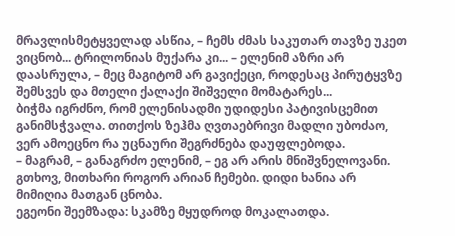მრავლისმეტყველად ასწია, – ჩემს ძმას საკუთარ თავზე უკეთ ვიცნობ... ტრილონიას მუქარა კი... – ელენიმ აზრი არ დაასრულა, – მეც მაგიტომ არ გავიქეცი, როდესაც პირუტყვზე შემსვეს და მთელი ქალაქი შიშველი მომატარეს...
ბიჭმა იგრძნო, რომ ელენისადმი უდიდესი პატივისცემით განიმსჭვალა. თითქოს ზეჰმა ღვთაებრივი მადლი უბოძაო, ვერ ამოეცნო რა უცნაური შეგრძნება დაუფლებოდა.
– მაგრამ, – განაგრძო ელენიმ, – ეგ არ არის მნიშვნელოვანი. გთხოვ, მითხარი როგორ არიან ჩემები. დიდი ხანია არ მიმიღია მათგან ცნობა.
ეგეონი შეემზადა: სკამზე მყუდროდ მოკალათდა.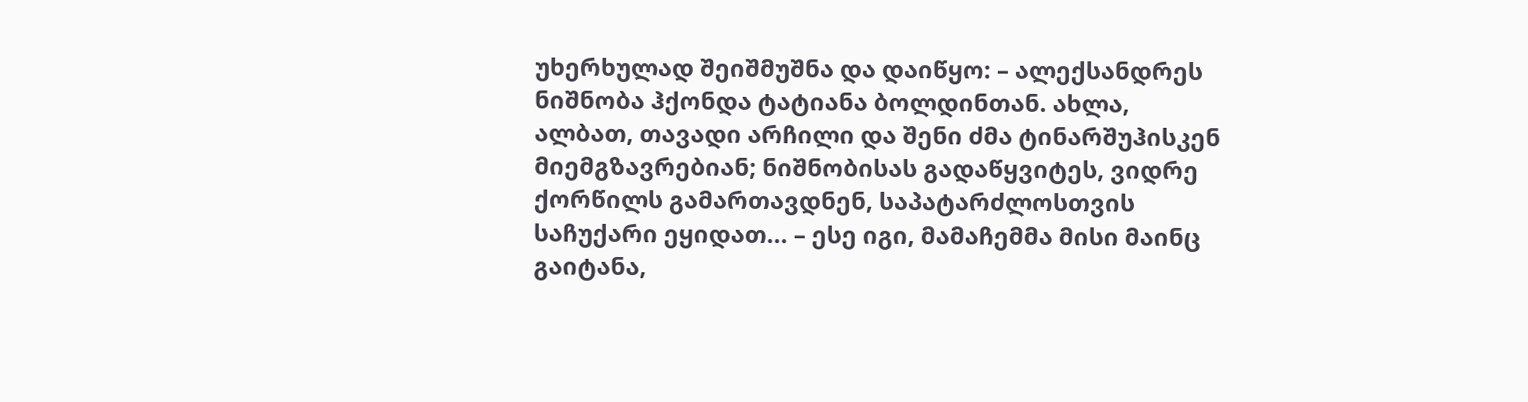უხერხულად შეიშმუშნა და დაიწყო: – ალექსანდრეს ნიშნობა ჰქონდა ტატიანა ბოლდინთან. ახლა, ალბათ, თავადი არჩილი და შენი ძმა ტინარშუჰისკენ მიემგზავრებიან; ნიშნობისას გადაწყვიტეს, ვიდრე ქორწილს გამართავდნენ, საპატარძლოსთვის საჩუქარი ეყიდათ... – ესე იგი, მამაჩემმა მისი მაინც გაიტანა,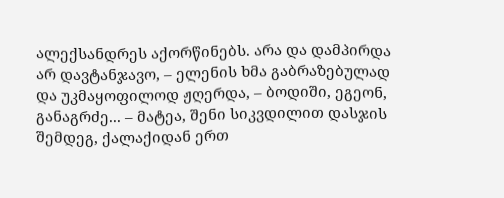ალექსანდრეს აქორწინებს. არა და დამპირდა არ დავტანჯავო, – ელენის ხმა გაბრაზებულად და უკმაყოფილოდ ჟღერდა, – ბოდიში, ეგეონ, განაგრძე... – მატეა, შენი სიკვდილით დასჯის შემდეგ, ქალაქიდან ერთ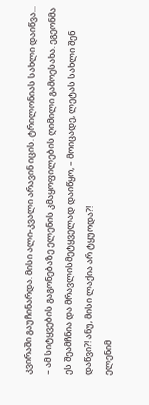კვირაში გაუჩინარდა. მისი ალი-კვალი არავინ იცის. ტრილონიას სახლი დაიწვა... – ამ სიტყვების გაგონებაზე ელენის კმაყოფილების ღიმილი გამოესახა. ეგეონმა ეს შეამჩნია და მრავლისმეტყველად დაიწყო, – მოიცადე, ლეტას სახლი შენ დაწვი?! ანუ, მისი ლაქია არ ტყუოდა?!
ელენიმ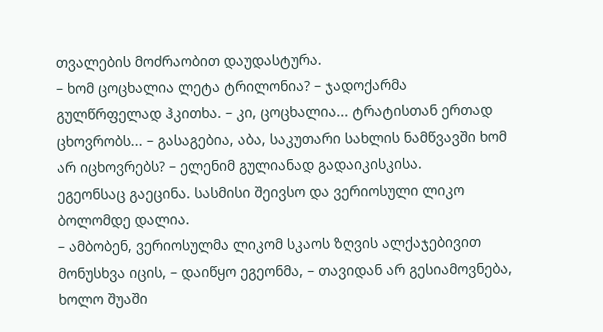თვალების მოძრაობით დაუდასტურა.
– ხომ ცოცხალია ლეტა ტრილონია? – ჯადოქარმა გულწრფელად ჰკითხა. – კი, ცოცხალია... ტრატისთან ერთად ცხოვრობს... – გასაგებია, აბა, საკუთარი სახლის ნამწვავში ხომ არ იცხოვრებს? – ელენიმ გულიანად გადაიკისკისა.
ეგეონსაც გაეცინა. სასმისი შეივსო და ვერიოსული ლიკო ბოლომდე დალია.
– ამბობენ, ვერიოსულმა ლიკომ სკაოს ზღვის ალქაჯებივით მონუსხვა იცის, – დაიწყო ეგეონმა, – თავიდან არ გესიამოვნება, ხოლო შუაში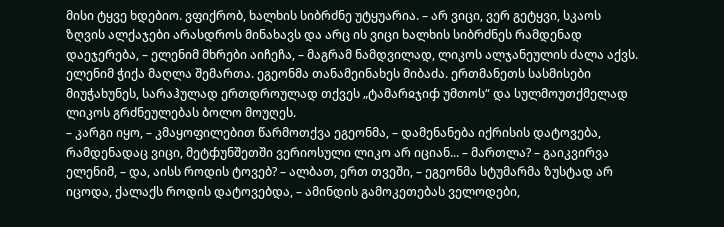მისი ტყვე ხდებიო. ვფიქრობ, ხალხის სიბრძნე უტყუარია. – არ ვიცი, ვერ გეტყვი, სკაოს ზღვის ალქაჯები არასდროს მინახავს და არც ის ვიცი ხალხის სიბრძნეს რამდენად დაეჯერება, – ელენიმ მხრები აიჩეჩა, – მაგრამ ნამდვილად, ლიკოს ალჯანეულის ძალა აქვს.
ელენიმ ჭიქა მაღლა შემართა. ეგეონმა თანამეინახეს მიბაძა. ერთმანეთს სასმისები მიუჭახუნეს, სარაჰულად ერთდროულად თქვეს „ტამარჲჯიჶ უმთოს“ და სულმოუთქმელად ლიკოს გრძნეულებას ბოლო მოუღეს.
– კარგი იყო, – კმაყოფილებით წარმოთქვა ეგეონმა, – დამენანება იქრისის დატოვება, რამდენადაც ვიცი, მეტჶუნშეთში ვერიოსული ლიკო არ იციან... – მართლა? – გაიკვირვა ელენიმ, – და, აისს როდის ტოვებ? – ალბათ, ერთ თვეში, – ეგეონმა სტუმარმა ზუსტად არ იცოდა, ქალაქს როდის დატოვებდა, – ამინდის გამოკეთებას ველოდები,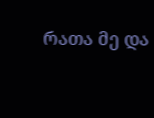რათა მე და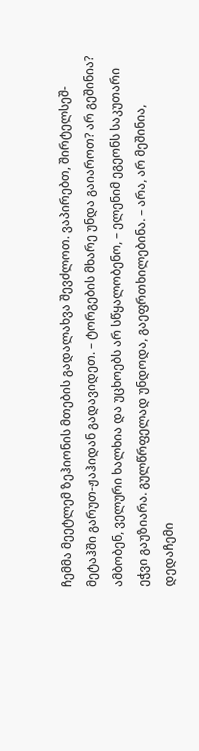ჩემმა მეეტლემ ზეჰიონის მთების გადალახვა შევძლოთ. ვაპირებთ, შირტელსეშ-მეტაჰში გარუთ-ჟაჰიდან გადავიდეთ. – ტორგების მხარე უნდა გაიაროთ? არ გეშინია? ამბობენ, ველური ხალხია და უცხოებს არ სწყალობენო, – ელენიმ ეგეონს საკუთარი ეჭვი გაუზიარა. გულწრფელად უნდოდა, გაეფრთხილებინა. – არა, არ მეშინია, დედაჩემი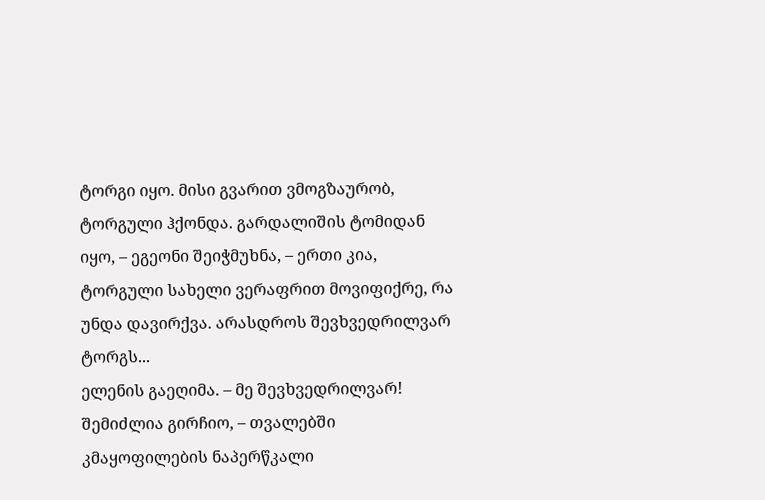ტორგი იყო. მისი გვარით ვმოგზაურობ, ტორგული ჰქონდა. გარდალიშის ტომიდან იყო, – ეგეონი შეიჭმუხნა, – ერთი კია, ტორგული სახელი ვერაფრით მოვიფიქრე, რა უნდა დავირქვა. არასდროს შევხვედრილვარ ტორგს...
ელენის გაეღიმა. – მე შევხვედრილვარ! შემიძლია გირჩიო, – თვალებში კმაყოფილების ნაპერწკალი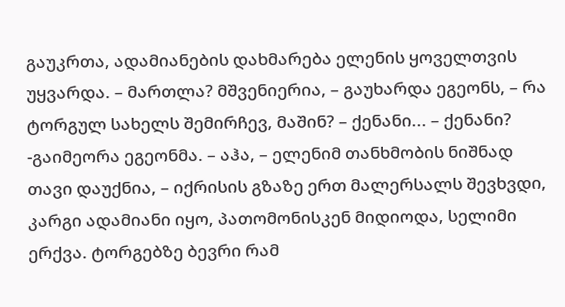გაუკრთა, ადამიანების დახმარება ელენის ყოველთვის უყვარდა. – მართლა? მშვენიერია, – გაუხარდა ეგეონს, – რა ტორგულ სახელს შემირჩევ, მაშინ? – ქენანი... – ქენანი? -გაიმეორა ეგეონმა. – აჰა, – ელენიმ თანხმობის ნიშნად თავი დაუქნია, – იქრისის გზაზე ერთ მალერსალს შევხვდი, კარგი ადამიანი იყო, პათომონისკენ მიდიოდა, სელიმი ერქვა. ტორგებზე ბევრი რამ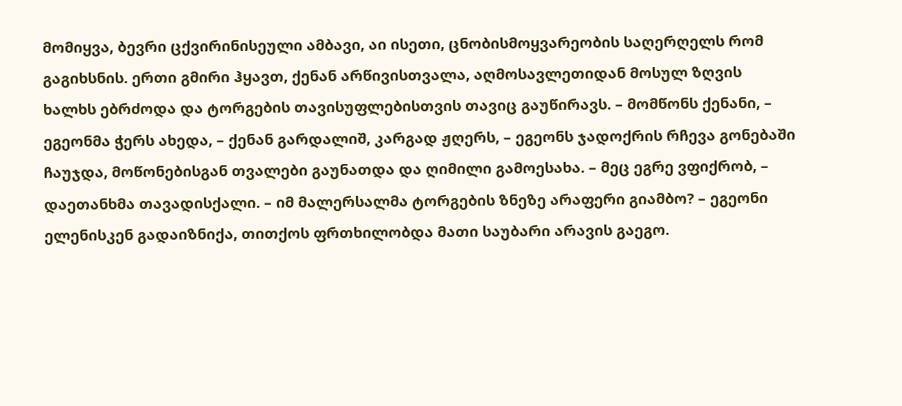მომიყვა, ბევრი ცქვირინისეული ამბავი, აი ისეთი, ცნობისმოყვარეობის საღერღელს რომ გაგიხსნის. ერთი გმირი ჰყავთ, ქენან არწივისთვალა, აღმოსავლეთიდან მოსულ ზღვის ხალხს ებრძოდა და ტორგების თავისუფლებისთვის თავიც გაუწირავს. – მომწონს ქენანი, – ეგეონმა ჭერს ახედა, – ქენან გარდალიშ, კარგად ჟღერს, – ეგეონს ჯადოქრის რჩევა გონებაში ჩაუჯდა, მოწონებისგან თვალები გაუნათდა და ღიმილი გამოესახა. – მეც ეგრე ვფიქრობ, – დაეთანხმა თავადისქალი. – იმ მალერსალმა ტორგების ზნეზე არაფერი გიამბო? – ეგეონი ელენისკენ გადაიზნიქა, თითქოს ფრთხილობდა მათი საუბარი არავის გაეგო.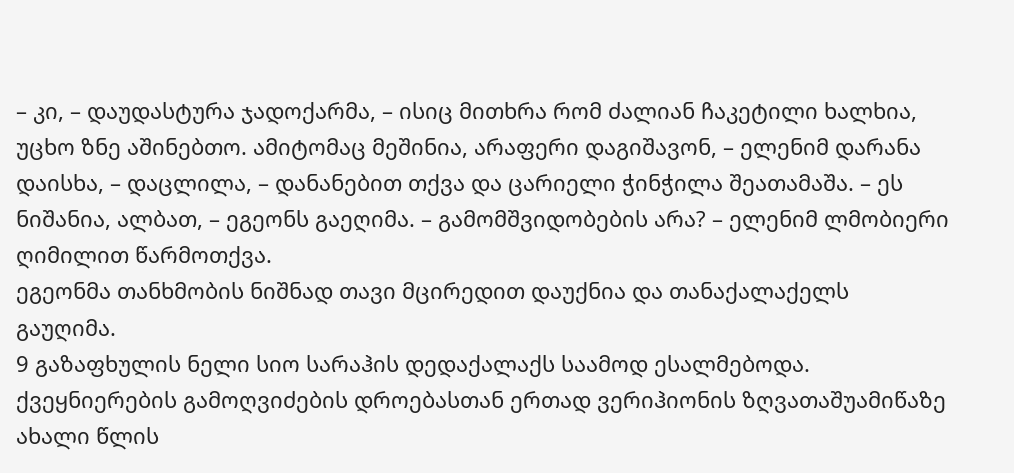– კი, – დაუდასტურა ჯადოქარმა, – ისიც მითხრა რომ ძალიან ჩაკეტილი ხალხია, უცხო ზნე აშინებთო. ამიტომაც მეშინია, არაფერი დაგიშავონ, – ელენიმ დარანა დაისხა, – დაცლილა, – დანანებით თქვა და ცარიელი ჭინჭილა შეათამაშა. – ეს ნიშანია, ალბათ, – ეგეონს გაეღიმა. – გამომშვიდობების არა? – ელენიმ ლმობიერი ღიმილით წარმოთქვა.
ეგეონმა თანხმობის ნიშნად თავი მცირედით დაუქნია და თანაქალაქელს გაუღიმა.
9 გაზაფხულის ნელი სიო სარაჰის დედაქალაქს საამოდ ესალმებოდა. ქვეყნიერების გამოღვიძების დროებასთან ერთად ვერიჰიონის ზღვათაშუამიწაზე ახალი წლის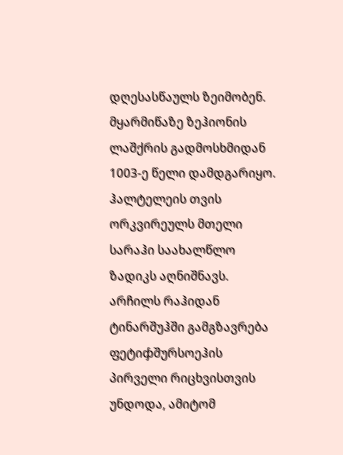დღესასწაულს ზეიმობენ. მყარმიწაზე ზეჰიონის ლაშქრის გადმოსხმიდან 1003-ე წელი დამდგარიყო. ჰალტელეის თვის ორკვირეულს მთელი სარაჰი საახალწლო ზადიკს აღნიშნავს.
არჩილს რაჰიდან ტინარშუჰში გამგზავრება ფეტიჶშურსოეჰის პირველი რიცხვისთვის უნდოდა, ამიტომ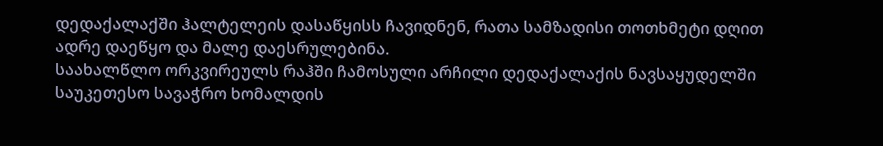დედაქალაქში ჰალტელეის დასაწყისს ჩავიდნენ, რათა სამზადისი თოთხმეტი დღით ადრე დაეწყო და მალე დაესრულებინა.
საახალწლო ორკვირეულს რაჰში ჩამოსული არჩილი დედაქალაქის ნავსაყუდელში საუკეთესო სავაჭრო ხომალდის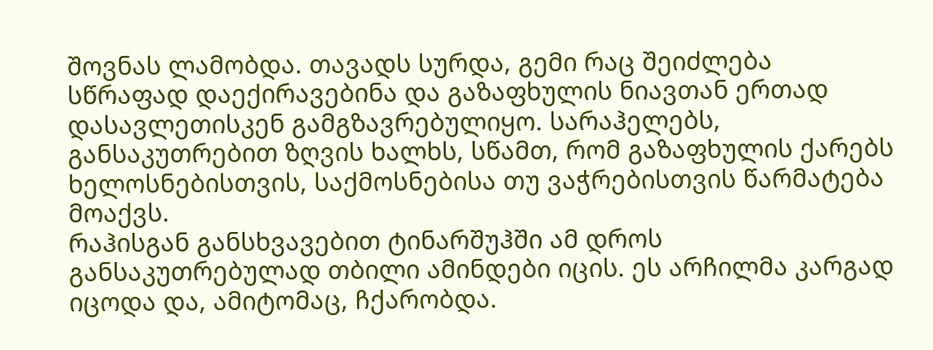შოვნას ლამობდა. თავადს სურდა, გემი რაც შეიძლება სწრაფად დაექირავებინა და გაზაფხულის ნიავთან ერთად დასავლეთისკენ გამგზავრებულიყო. სარაჰელებს, განსაკუთრებით ზღვის ხალხს, სწამთ, რომ გაზაფხულის ქარებს ხელოსნებისთვის, საქმოსნებისა თუ ვაჭრებისთვის წარმატება მოაქვს.
რაჰისგან განსხვავებით ტინარშუჰში ამ დროს განსაკუთრებულად თბილი ამინდები იცის. ეს არჩილმა კარგად იცოდა და, ამიტომაც, ჩქარობდა.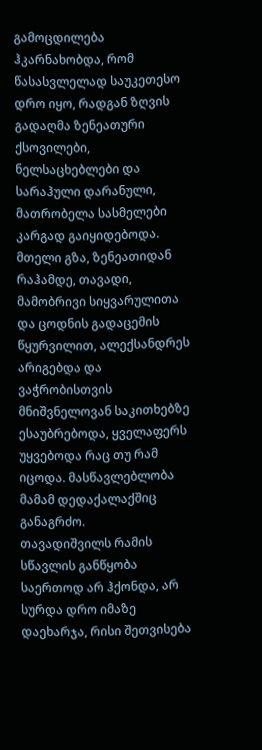გამოცდილება ჰკარნახობდა, რომ წასასვლელად საუკეთესო დრო იყო, რადგან ზღვის გადაღმა ზენეათური ქსოვილები, ნელსაცხებლები და სარაჰული დარანული, მათრობელა სასმელები კარგად გაიყიდებოდა.
მთელი გზა, ზენეათიდან რაჰამდე, თავადი, მამობრივი სიყვარულითა და ცოდნის გადაცემის წყურვილით, ალექსანდრეს არიგებდა და ვაჭრობისთვის მნიშვნელოვან საკითხებზე ესაუბრებოდა, ყველაფერს უყვებოდა რაც თუ რამ იცოდა. მასწავლებლობა მამამ დედაქალაქშიც განაგრძო.
თავადიშვილს რამის სწავლის განწყობა საერთოდ არ ჰქონდა, არ სურდა დრო იმაზე დაეხარჯა, რისი შეთვისება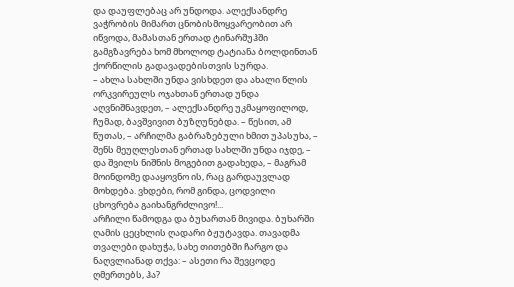და დაუფლებაც არ უნდოდა. ალექსანდრე ვაჭრობის მიმართ ცნობისმოყვარეობით არ იწვოდა, მამასთან ერთად ტინარშუჰში გამგზავრება ხომ მხოლოდ ტატიანა ბოლდინთან ქორწილის გადავადებისთვის სურდა.
– ახლა სახლში უნდა ვისხდეთ და ახალი წლის ორკვირეულს ოჯახთან ერთად უნდა აღვნიშნავდეთ, – ალექსანდრე უკმაყოფილოდ, ჩუმად, ბავშვივით ბუზღუნებდა. – წესით, ამ წუთას, – არჩილმა გაბრაზებული ხმით უპასუხა, – შენს მეუღლესთან ერთად სახლში უნდა იჯდე, – და შვილს ნიშნის მოგებით გადახედა, – მაგრამ მოინდომე დააყოვნო ის, რაც გარდაუვლად მოხდება. ვხდები, რომ გინდა, ცოდვილი ცხოვრება გაიხანგრძლივო!...
არჩილი წამოდგა და ბუხართან მივიდა. ბუხარში ღამის ცეცხლის ღადარი ბჟუტავდა. თავადმა თვალები დახუჭა, სახე თითებში ჩარგო და ნაღვლიანად თქვა: – ასეთი რა შევცოდე ღმერთებს, ჰა?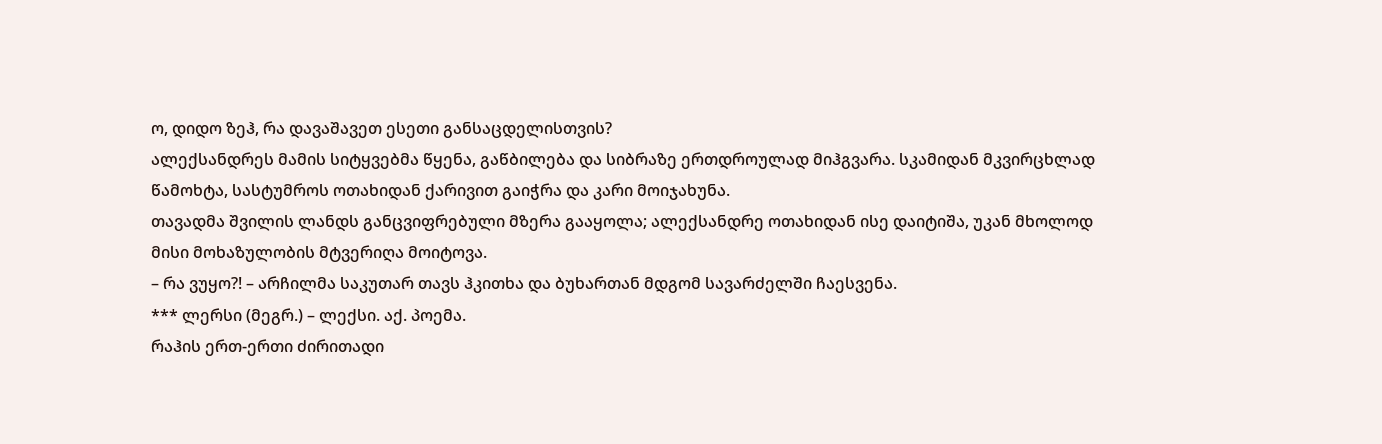ო, დიდო ზეჰ, რა დავაშავეთ ესეთი განსაცდელისთვის?
ალექსანდრეს მამის სიტყვებმა წყენა, გაწბილება და სიბრაზე ერთდროულად მიჰგვარა. სკამიდან მკვირცხლად წამოხტა, სასტუმროს ოთახიდან ქარივით გაიჭრა და კარი მოიჯახუნა.
თავადმა შვილის ლანდს განცვიფრებული მზერა გააყოლა; ალექსანდრე ოთახიდან ისე დაიტიშა, უკან მხოლოდ მისი მოხაზულობის მტვერიღა მოიტოვა.
– რა ვუყო?! – არჩილმა საკუთარ თავს ჰკითხა და ბუხართან მდგომ სავარძელში ჩაესვენა.
*** ლერსი (მეგრ.) – ლექსი. აქ. პოემა.
რაჰის ერთ-ერთი ძირითადი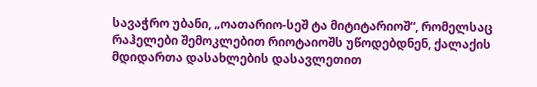სავაჭრო უბანი, „ოათარიო-სეშ ტა მიტიტარიოშ“, რომელსაც რაჰელები შემოკლებით რიოტაიოშს უწოდებდნენ, ქალაქის მდიდართა დასახლების დასავლეთით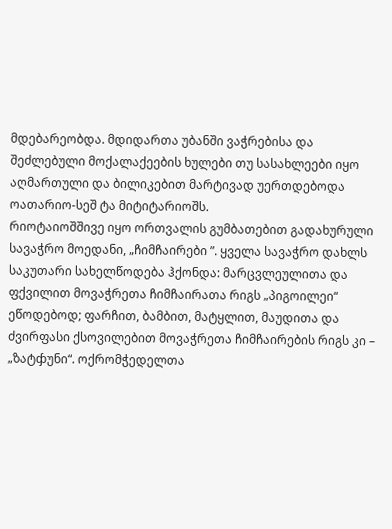მდებარეობდა. მდიდართა უბანში ვაჭრებისა და შეძლებული მოქალაქეების ხულები თუ სასახლეები იყო აღმართული და ბილიკებით მარტივად უერთდებოდა ოათარიო-სეშ ტა მიტიტარიოშს.
რიოტაიოშშივე იყო ორთვალის გუმბათებით გადახურული სავაჭრო მოედანი, „ჩიმჩაირები ”. ყველა სავაჭრო დახლს საკუთარი სახელწოდება ჰქონდა: მარცვლეულითა და ფქვილით მოვაჭრეთა ჩიმჩაირათა რიგს „პიგოილეი“ ეწოდებოდ; ფარჩით, ბამბით, მატყლით, მაუდითა და ძვირფასი ქსოვილებით მოვაჭრეთა ჩიმჩაირების რიგს კი – „ზატჶუნი“. ოქრომჭედელთა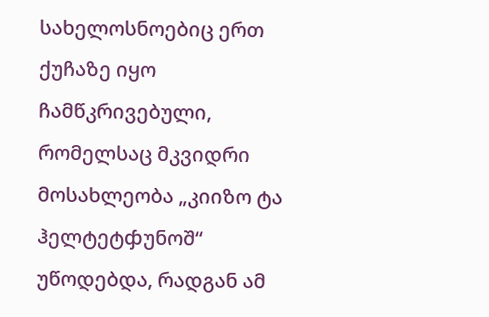სახელოსნოებიც ერთ ქუჩაზე იყო ჩამწკრივებული, რომელსაც მკვიდრი მოსახლეობა „კიიზო ტა ჰელტეტჶუნოშ“ უწოდებდა, რადგან ამ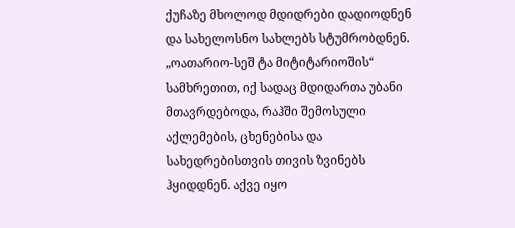ქუჩაზე მხოლოდ მდიდრები დადიოდნენ და სახელოსნო სახლებს სტუმრობდნენ.
„ოათარიო-სეშ ტა მიტიტარიოშის“ სამხრეთით, იქ სადაც მდიდართა უბანი მთავრდებოდა, რაჰში შემოსული აქლემების, ცხენებისა და სახედრებისთვის თივის ზვინებს ჰყიდდნენ. აქვე იყო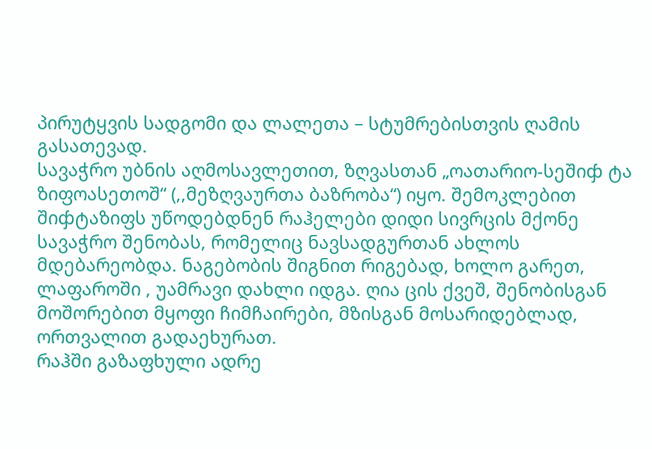პირუტყვის სადგომი და ლალეთა – სტუმრებისთვის ღამის გასათევად.
სავაჭრო უბნის აღმოსავლეთით, ზღვასთან „ოათარიო-სეშიჶ ტა ზიფოასეთოშ“ (,,მეზღვაურთა ბაზრობა“) იყო. შემოკლებით შიჶტაზიფს უწოდებდნენ რაჰელები დიდი სივრცის მქონე სავაჭრო შენობას, რომელიც ნავსადგურთან ახლოს მდებარეობდა. ნაგებობის შიგნით რიგებად, ხოლო გარეთ, ლაფაროში , უამრავი დახლი იდგა. ღია ცის ქვეშ, შენობისგან მოშორებით მყოფი ჩიმჩაირები, მზისგან მოსარიდებლად, ორთვალით გადაეხურათ.
რაჰში გაზაფხული ადრე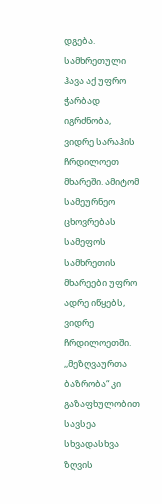დგება. სამხრეთული ჰავა აქ უფრო ჭარბად იგრძნობა, ვიდრე სარაჰის ჩრდილოეთ მხარეში. ამიტომ სამეურნეო ცხოვრებას სამეფოს სამხრეთის მხარეები უფრო ადრე იწყებს, ვიდრე ჩრდილოეთში.
,,მეზღვაურთა ბაზრობა“ კი გაზაფხულობით სავსეა სხვადასხვა ზღვის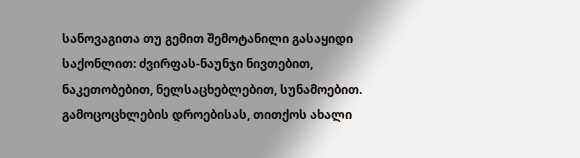სანოვაგითა თუ გემით შემოტანილი გასაყიდი საქონლით: ძვირფას-ნაუნჯი ნივთებით, ნაკეთობებით, ნელსაცხებლებით, სუნამოებით. გამოცოცხლების დროებისას, თითქოს ახალი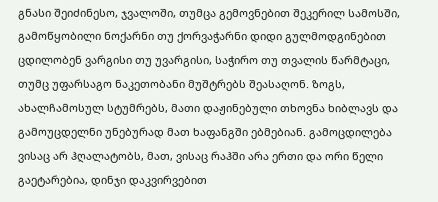გნასი შეიძინესო, ჯვალოში, თუმცა გემოვნებით შეკერილ სამოსში, გამოწყობილი ნოქარნი თუ ქორვაჭარნი დიდი გულმოდგინებით ცდილობენ ვარგისი თუ უვარგისი, საჭირო თუ თვალის წარმტაცი, თუმც უფარსაგო ნაკეთობანი მუშტრებს შეასაღონ. ზოგს, ახალჩამოსულ სტუმრებს, მათი დაჟინებული თხოვნა ხიბლავს და გამოუცდელნი უნებურად მათ ხაფანგში ებმებიან. გამოცდილება ვისაც არ ჰღალატობს, მათ, ვისაც რაჰში არა ერთი და ორი წელი გაეტარებია, დინჯი დაკვირვებით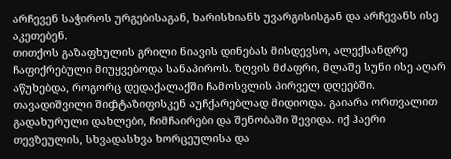არჩევენ საჭიროს ურგებისაგან, ხარისხიანს უვარგისისგან და არჩევანს ისე აკეთებენ.
თითქოს გაზაფხულის გრილი ნიავის დინებას მისდევსო, ალექსანდრე ჩაფიქრებული მიუყვებოდა სანაპიროს. ზღვის მძაფრი, მლაშე სუნი ისე აღარ აწუხებდა, როგორც დედაქალაქში ჩამოსვლის პირველ დღეებში. თავადიშვილი შიჶტაზიფისკენ აუჩქარებლად მიდიოდა. გაიარა ორთვალით გადახურული დახლები, ჩიმჩაირები და შენობაში შევიდა. იქ ჰაერი თევზეულის, სხვადასხვა ხორცეულისა და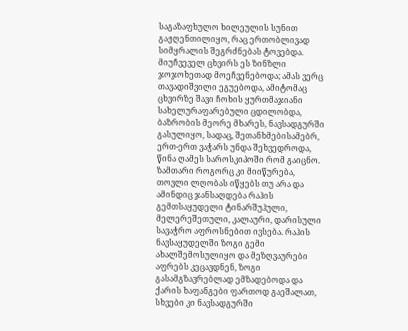საგაზაფხულო ხილეულის სუნით გაჟღენთილიყო, რაც ერთობლივად სიმყრალის შეგრძნებას ტოვებდა. მიუჩვეველ ცხვირს ეს ზინზლი ჯოჯოხეთად მოეჩვენებოდა; ამას ვერც თავადიშვილი ეგუებოდა, ამიტომაც ცხვირზე შავი ჩოხის ყურთმაჯიანი სახელურაფარებული ცდილობდა, ბაზრობის მეორე მხარეს, ნავსადგურში გასულიყო, სადაც, შეთანხმებისამებრ, ერთ-ერთ ვაჭარს უნდა შეხვედროდა, წინა ღამეს საროსკიპოში რომ გაიცნო.
ზამთარი როგორც კი მიიწურება, თოვლი ლღობას იწყებს თუ არა და ამინდიც ჯანსაღდება რაჰის გემთსაყუდელი ტინარშუჰული, მელერეშეთული, კალაური, დარისული სავაჭრო აფროსნებით ივსება. რაჰის ნავსაყუდელში ზოგი გემი ახალშემოსულიყო და მეზღვაურები აფრებს კეცავდნენ, ზოგი გასამგზავრებლად ემზადებოდა და ქარის ხაფანგები ფართოდ გაეშალათ, სხვები კი ნავსადგურში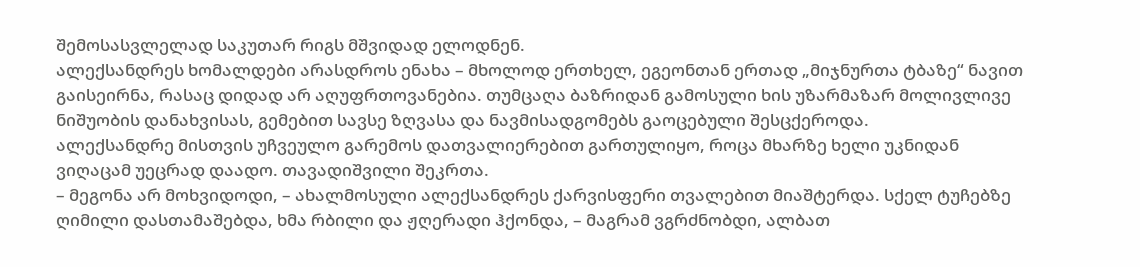შემოსასვლელად საკუთარ რიგს მშვიდად ელოდნენ.
ალექსანდრეს ხომალდები არასდროს ენახა – მხოლოდ ერთხელ, ეგეონთან ერთად „მიჯნურთა ტბაზე“ ნავით გაისეირნა, რასაც დიდად არ აღუფრთოვანებია. თუმცაღა ბაზრიდან გამოსული ხის უზარმაზარ მოლივლივე ნიშუობის დანახვისას, გემებით სავსე ზღვასა და ნავმისადგომებს გაოცებული შესცქეროდა.
ალექსანდრე მისთვის უჩვეულო გარემოს დათვალიერებით გართულიყო, როცა მხარზე ხელი უკნიდან ვიღაცამ უეცრად დაადო. თავადიშვილი შეკრთა.
– მეგონა არ მოხვიდოდი, – ახალმოსული ალექსანდრეს ქარვისფერი თვალებით მიაშტერდა. სქელ ტუჩებზე ღიმილი დასთამაშებდა, ხმა რბილი და ჟღერადი ჰქონდა, – მაგრამ ვგრძნობდი, ალბათ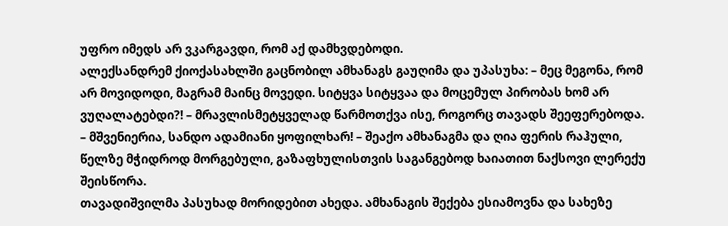უფრო იმედს არ ვკარგავდი, რომ აქ დამხვდებოდი.
ალექსანდრემ ქიოქასახლში გაცნობილ ამხანაგს გაუღიმა და უპასუხა: – მეც მეგონა, რომ არ მოვიდოდი, მაგრამ მაინც მოვედი. სიტყვა სიტყვაა და მოცემულ პირობას ხომ არ ვუღალატებდი?! – მრავლისმეტყველად წარმოთქვა ისე, როგორც თავადს შეეფერებოდა. – მშვენიერია, სანდო ადამიანი ყოფილხარ! – შეაქო ამხანაგმა და ღია ფერის რაჰული, წელზე მჭიდროდ მორგებული, გაზაფხულისთვის საგანგებოდ ხაიათით ნაქსოვი ლერექუ შეისწორა.
თავადიშვილმა პასუხად მორიდებით ახედა. ამხანაგის შექება ესიამოვნა და სახეზე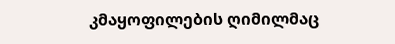კმაყოფილების ღიმილმაც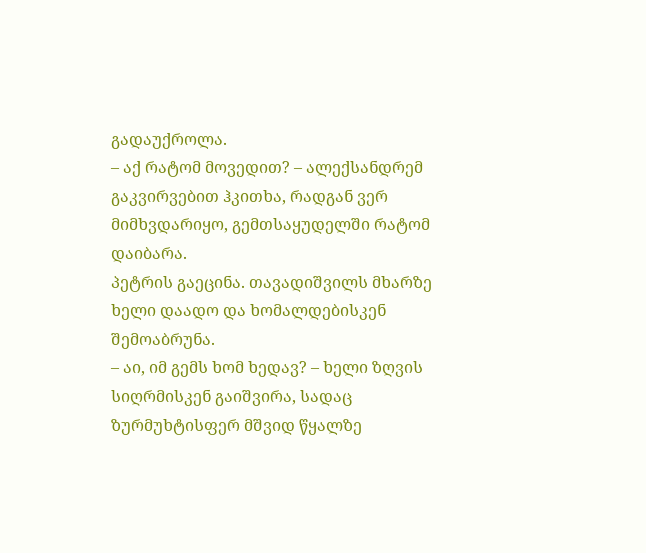გადაუქროლა.
– აქ რატომ მოვედით? – ალექსანდრემ გაკვირვებით ჰკითხა, რადგან ვერ მიმხვდარიყო, გემთსაყუდელში რატომ დაიბარა.
პეტრის გაეცინა. თავადიშვილს მხარზე ხელი დაადო და ხომალდებისკენ შემოაბრუნა.
– აი, იმ გემს ხომ ხედავ? – ხელი ზღვის სიღრმისკენ გაიშვირა, სადაც ზურმუხტისფერ მშვიდ წყალზე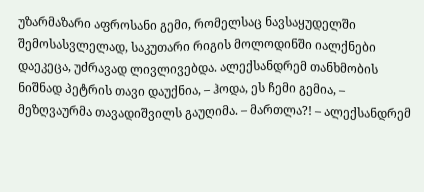უზარმაზარი აფროსანი გემი, რომელსაც ნავსაყუდელში შემოსასვლელად, საკუთარი რიგის მოლოდინში იალქნები დაეკეცა, უძრავად ლივლივებდა. ალექსანდრემ თანხმობის ნიშნად პეტრის თავი დაუქნია, – ჰოდა, ეს ჩემი გემია, – მეზღვაურმა თავადიშვილს გაუღიმა. – მართლა?! – ალექსანდრემ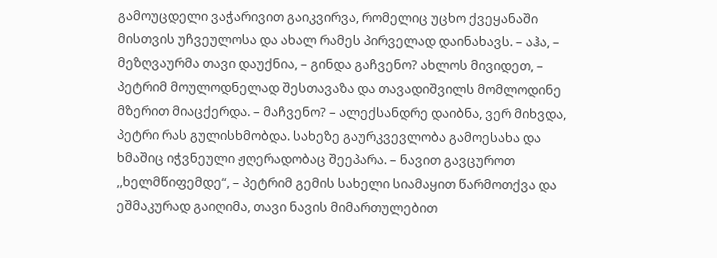გამოუცდელი ვაჭარივით გაიკვირვა, რომელიც უცხო ქვეყანაში მისთვის უჩვეულოსა და ახალ რამეს პირველად დაინახავს. – აჰა, – მეზღვაურმა თავი დაუქნია, – გინდა გაჩვენო? ახლოს მივიდეთ, – პეტრიმ მოულოდნელად შესთავაზა და თავადიშვილს მომლოდინე მზერით მიაცქერდა. – მაჩვენო? – ალექსანდრე დაიბნა, ვერ მიხვდა, პეტრი რას გულისხმობდა. სახეზე გაურკვევლობა გამოესახა და ხმაშიც იჭვნეული ჟღერადობაც შეეპარა. – ნავით გავცუროთ ,,ხელმწიფემდე“, – პეტრიმ გემის სახელი სიამაყით წარმოთქვა და ეშმაკურად გაიღიმა, თავი ნავის მიმართულებით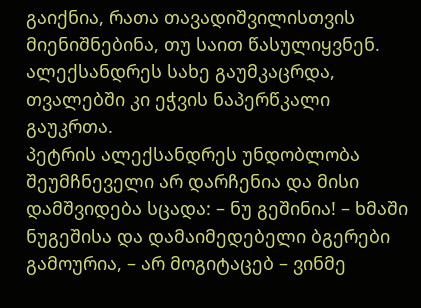გაიქნია, რათა თავადიშვილისთვის მიენიშნებინა, თუ საით წასულიყვნენ.
ალექსანდრეს სახე გაუმკაცრდა, თვალებში კი ეჭვის ნაპერწკალი გაუკრთა.
პეტრის ალექსანდრეს უნდობლობა შეუმჩნეველი არ დარჩენია და მისი დამშვიდება სცადა: – ნუ გეშინია! – ხმაში ნუგეშისა და დამაიმედებელი ბგერები გამოურია, – არ მოგიტაცებ – ვინმე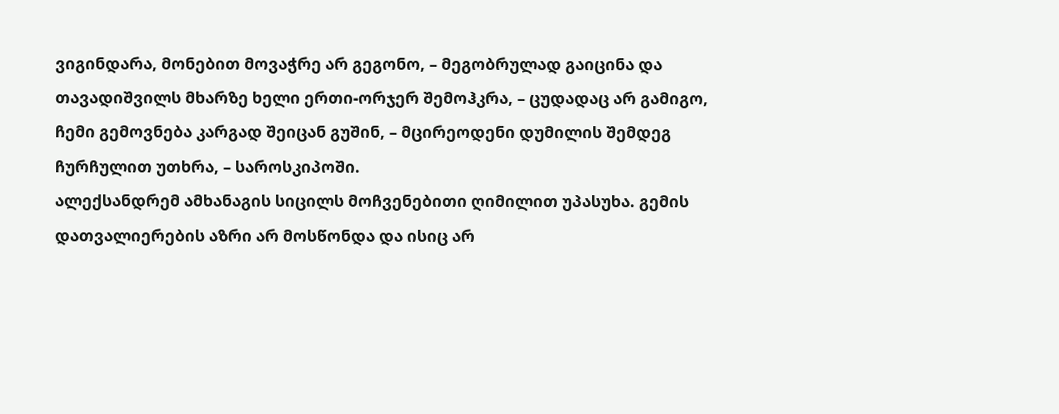ვიგინდარა, მონებით მოვაჭრე არ გეგონო, – მეგობრულად გაიცინა და თავადიშვილს მხარზე ხელი ერთი-ორჯერ შემოჰკრა, – ცუდადაც არ გამიგო, ჩემი გემოვნება კარგად შეიცან გუშინ, – მცირეოდენი დუმილის შემდეგ ჩურჩულით უთხრა, – საროსკიპოში.
ალექსანდრემ ამხანაგის სიცილს მოჩვენებითი ღიმილით უპასუხა. გემის დათვალიერების აზრი არ მოსწონდა და ისიც არ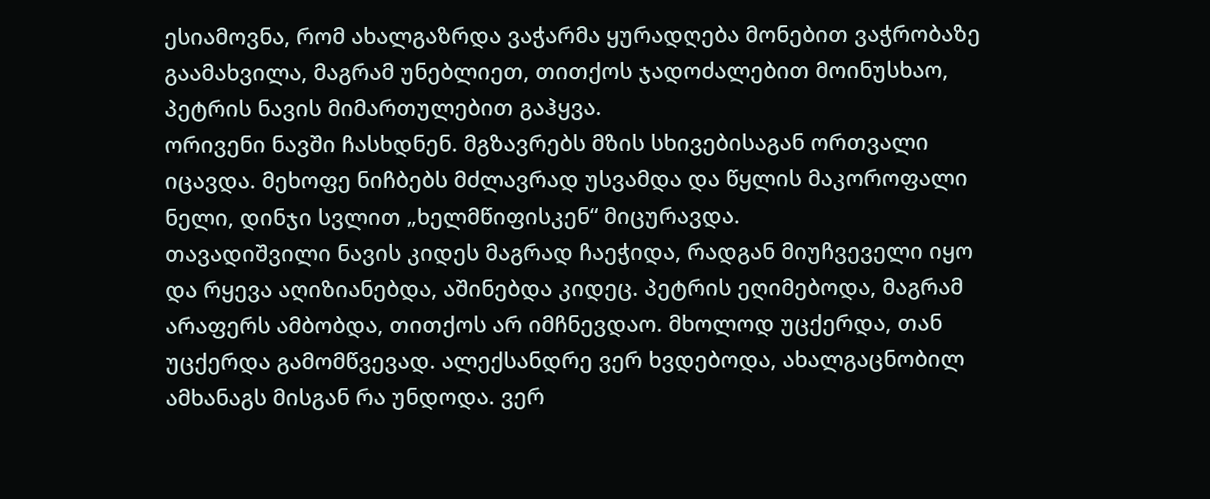ესიამოვნა, რომ ახალგაზრდა ვაჭარმა ყურადღება მონებით ვაჭრობაზე გაამახვილა, მაგრამ უნებლიეთ, თითქოს ჯადოძალებით მოინუსხაო, პეტრის ნავის მიმართულებით გაჰყვა.
ორივენი ნავში ჩასხდნენ. მგზავრებს მზის სხივებისაგან ორთვალი იცავდა. მეხოფე ნიჩბებს მძლავრად უსვამდა და წყლის მაკოროფალი ნელი, დინჯი სვლით „ხელმწიფისკენ“ მიცურავდა.
თავადიშვილი ნავის კიდეს მაგრად ჩაეჭიდა, რადგან მიუჩვეველი იყო და რყევა აღიზიანებდა, აშინებდა კიდეც. პეტრის ეღიმებოდა, მაგრამ არაფერს ამბობდა, თითქოს არ იმჩნევდაო. მხოლოდ უცქერდა, თან უცქერდა გამომწვევად. ალექსანდრე ვერ ხვდებოდა, ახალგაცნობილ ამხანაგს მისგან რა უნდოდა. ვერ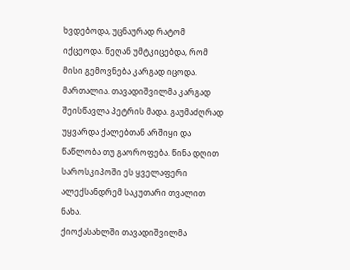ხვდებოდა, უცნაურად რატომ იქცეოდა. წეღან უმტკიცებდა, რომ მისი გემოვნება კარგად იცოდა. მართალია. თავადიშვილმა კარგად შეისწავლა პეტრის მადა. გაუმაძღრად უყვარდა ქალებთან არშიყი და წაწლობა თუ გაოროფება. წინა დღით საროსკიპოში ეს ყველაფერი ალექსანდრემ საკუთარი თვალით ნახა.
ქიოქასახლში თავადიშვილმა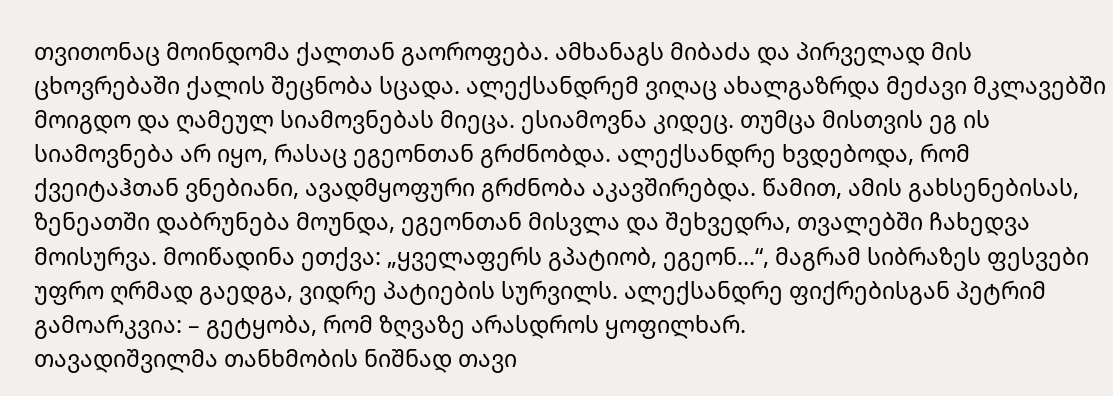თვითონაც მოინდომა ქალთან გაოროფება. ამხანაგს მიბაძა და პირველად მის ცხოვრებაში ქალის შეცნობა სცადა. ალექსანდრემ ვიღაც ახალგაზრდა მეძავი მკლავებში მოიგდო და ღამეულ სიამოვნებას მიეცა. ესიამოვნა კიდეც. თუმცა მისთვის ეგ ის სიამოვნება არ იყო, რასაც ეგეონთან გრძნობდა. ალექსანდრე ხვდებოდა, რომ ქვეიტაჰთან ვნებიანი, ავადმყოფური გრძნობა აკავშირებდა. წამით, ამის გახსენებისას, ზენეათში დაბრუნება მოუნდა, ეგეონთან მისვლა და შეხვედრა, თვალებში ჩახედვა მოისურვა. მოიწადინა ეთქვა: „ყველაფერს გპატიობ, ეგეონ...“, მაგრამ სიბრაზეს ფესვები უფრო ღრმად გაედგა, ვიდრე პატიების სურვილს. ალექსანდრე ფიქრებისგან პეტრიმ გამოარკვია: – გეტყობა, რომ ზღვაზე არასდროს ყოფილხარ.
თავადიშვილმა თანხმობის ნიშნად თავი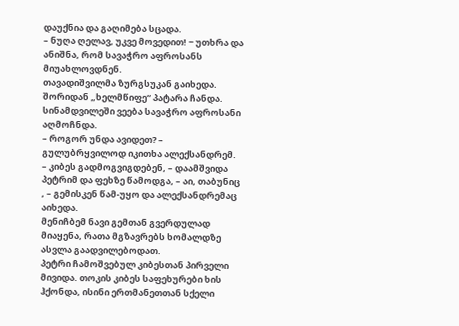დაუქნია და გაღიმება სცადა.
– ნუღა ღელავ, უკვე მოვედით! − უთხრა და ანიშნა, რომ სავაჭრო აფროსანს მიუახლოვდნენ.
თავადიშვილმა ზურგსუკან გაიხედა. შორიდან „ხელმწიფე“ პატარა ჩანდა. სინამდვილეში ვეება სავაჭრო აფროსანი აღმოჩნდა.
– როგორ უნდა ავიდეთ? – გულუბრყვილოდ იკითხა ალექსანდრემ. – კიბეს გადმოგვიგდებენ, – დაამშვიდა პეტრიმ და ფეხზე წამოდგა, – აი, თაბუნიც , – გემისკენ წამ-უყო და ალექსანდრემაც აიხედა.
მენიჩბემ ნავი გემთან გვერდულად მიაყენა, რათა მგზავრებს ხომალდზე ასვლა გაადვილებოდათ.
პეტრი ჩამოშვებულ კიბესთან პირველი მივიდა. თოკის კიბეს საფეხურები ხის ჰქონდა, ისინი ერთმანეთთან სქელი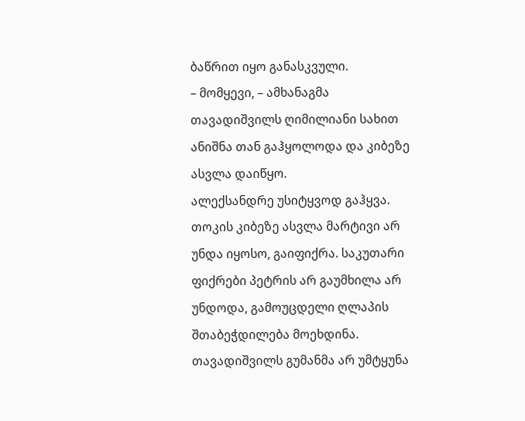ბაწრით იყო განასკვული.
– მომყევი, – ამხანაგმა თავადიშვილს ღიმილიანი სახით ანიშნა თან გაჰყოლოდა და კიბეზე ასვლა დაიწყო.
ალექსანდრე უსიტყვოდ გაჰყვა. თოკის კიბეზე ასვლა მარტივი არ უნდა იყოსო, გაიფიქრა. საკუთარი ფიქრები პეტრის არ გაუმხილა არ უნდოდა, გამოუცდელი ღლაპის შთაბეჭდილება მოეხდინა. თავადიშვილს გუმანმა არ უმტყუნა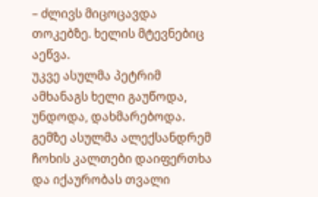– ძლივს მიცოცავდა თოკებზე. ხელის მტევნებიც აეწვა.
უკვე ასულმა პეტრიმ ამხანაგს ხელი გაუწოდა, უნდოდა, დახმარებოდა.
გემზე ასულმა ალექსანდრემ ჩოხის კალთები დაიფერთხა და იქაურობას თვალი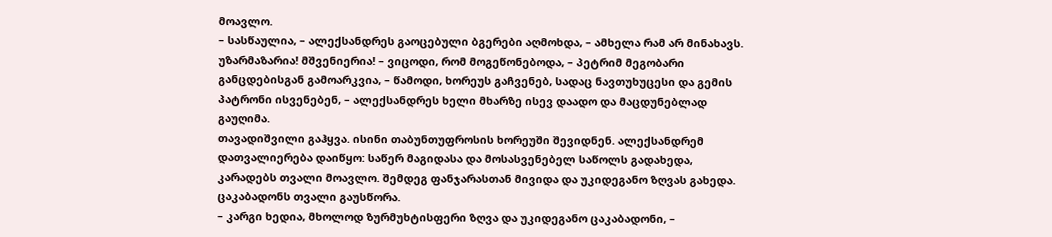მოავლო.
– სასწაულია, – ალექსანდრეს გაოცებული ბგერები აღმოხდა, – ამხელა რამ არ მინახავს. უზარმაზარია! მშვენიერია! – ვიცოდი, რომ მოგეწონებოდა, – პეტრიმ მეგობარი განცდებისგან გამოარკვია, – წამოდი, ხორეუს გაჩვენებ, სადაც ნავთუხუცესი და გემის პატრონი ისვენებენ, – ალექსანდრეს ხელი მხარზე ისევ დაადო და მაცდუნებლად გაუღიმა.
თავადიშვილი გაჰყვა. ისინი თაბუნთუფროსის ხორეუში შევიდნენ. ალექსანდრემ დათვალიერება დაიწყო: საწერ მაგიდასა და მოსასვენებელ საწოლს გადახედა, კარადებს თვალი მოავლო. შემდეგ ფანჯარასთან მივიდა და უკიდეგანო ზღვას გახედა. ცაკაბადონს თვალი გაუსწორა.
– კარგი ხედია, მხოლოდ ზურმუხტისფერი ზღვა და უკიდეგანო ცაკაბადონი, –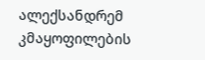ალექსანდრემ კმაყოფილების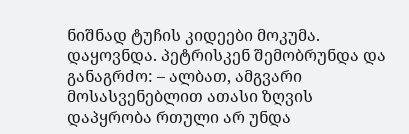ნიშნად ტუჩის კიდეები მოკუმა. დაყოვნდა. პეტრისკენ შემობრუნდა და განაგრძო: – ალბათ, ამგვარი მოსასვენებლით ათასი ზღვის დაპყრობა რთული არ უნდა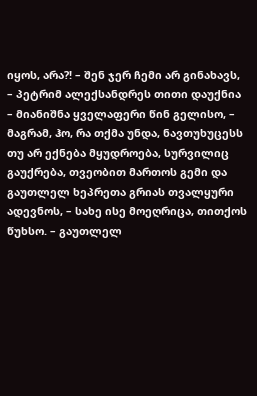იყოს, არა?! – შენ ჯერ ჩემი არ გინახავს, – პეტრიმ ალექსანდრეს თითი დაუქნია – მიანიშნა ყველაფერი წინ გელისო, – მაგრამ, ჰო, რა თქმა უნდა, ნავთუხუცესს თუ არ ექნება მყუდროება, სურვილიც გაუქრება, თვეობით მართოს გემი და გაუთლელ ხეპრეთა გრიას თვალყური ადევნოს, – სახე ისე მოეღრიცა, თითქოს წუხსო. – გაუთლელ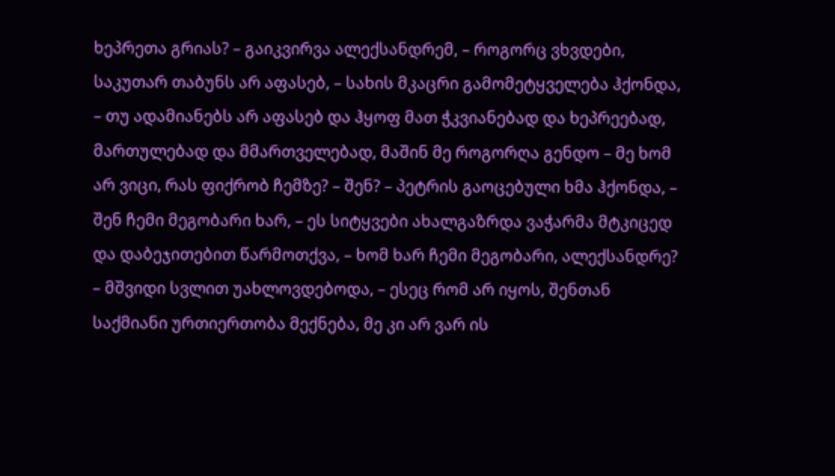ხეპრეთა გრიას? – გაიკვირვა ალექსანდრემ, – როგორც ვხვდები, საკუთარ თაბუნს არ აფასებ, – სახის მკაცრი გამომეტყველება ჰქონდა, – თუ ადამიანებს არ აფასებ და ჰყოფ მათ ჭკვიანებად და ხეპრეებად, მართულებად და მმართველებად, მაშინ მე როგორღა გენდო – მე ხომ არ ვიცი, რას ფიქრობ ჩემზე? – შენ? – პეტრის გაოცებული ხმა ჰქონდა, – შენ ჩემი მეგობარი ხარ, – ეს სიტყვები ახალგაზრდა ვაჭარმა მტკიცედ და დაბეჯითებით წარმოთქვა, – ხომ ხარ ჩემი მეგობარი, ალექსანდრე? – მშვიდი სვლით უახლოვდებოდა, – ესეც რომ არ იყოს, შენთან საქმიანი ურთიერთობა მექნება, მე კი არ ვარ ის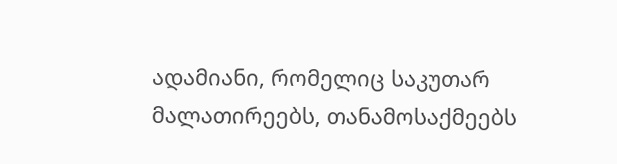ადამიანი, რომელიც საკუთარ მალათირეებს, თანამოსაქმეებს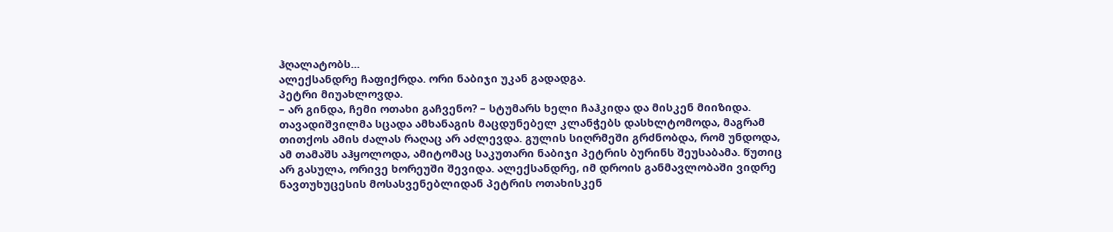ჰღალატობს...
ალექსანდრე ჩაფიქრდა. ორი ნაბიჯი უკან გადადგა.
პეტრი მიუახლოვდა.
– არ გინდა, ჩემი ოთახი გაჩვენო? – სტუმარს ხელი ჩაჰკიდა და მისკენ მიიზიდა.
თავადიშვილმა სცადა ამხანაგის მაცდუნებელ კლანჭებს დასხლტომოდა, მაგრამ თითქოს ამის ძალას რაღაც არ აძლევდა. გულის სიღრმეში გრძნობდა, რომ უნდოდა, ამ თამაშს აჰყოლოდა, ამიტომაც საკუთარი ნაბიჯი პეტრის ბურინს შეუსაბამა. წუთიც არ გასულა, ორივე ხორეუში შევიდა. ალექსანდრე, იმ დროის განმავლობაში ვიდრე ნავთუხუცესის მოსასვენებლიდან პეტრის ოთახისკენ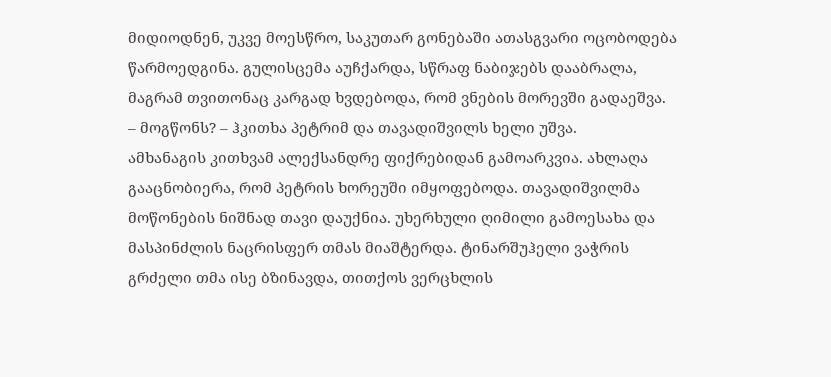მიდიოდნენ, უკვე მოესწრო, საკუთარ გონებაში ათასგვარი ოცობოდება წარმოედგინა. გულისცემა აუჩქარდა, სწრაფ ნაბიჯებს დააბრალა, მაგრამ თვითონაც კარგად ხვდებოდა, რომ ვნების მორევში გადაეშვა.
– მოგწონს? – ჰკითხა პეტრიმ და თავადიშვილს ხელი უშვა.
ამხანაგის კითხვამ ალექსანდრე ფიქრებიდან გამოარკვია. ახლაღა გააცნობიერა, რომ პეტრის ხორეუში იმყოფებოდა. თავადიშვილმა მოწონების ნიშნად თავი დაუქნია. უხერხული ღიმილი გამოესახა და მასპინძლის ნაცრისფერ თმას მიაშტერდა. ტინარშუჰელი ვაჭრის გრძელი თმა ისე ბზინავდა, თითქოს ვერცხლის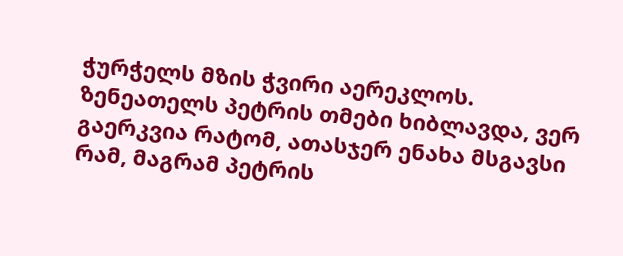ჭურჭელს მზის ჭვირი აერეკლოს. ზენეათელს პეტრის თმები ხიბლავდა, ვერ გაერკვია რატომ, ათასჯერ ენახა მსგავსი რამ, მაგრამ პეტრის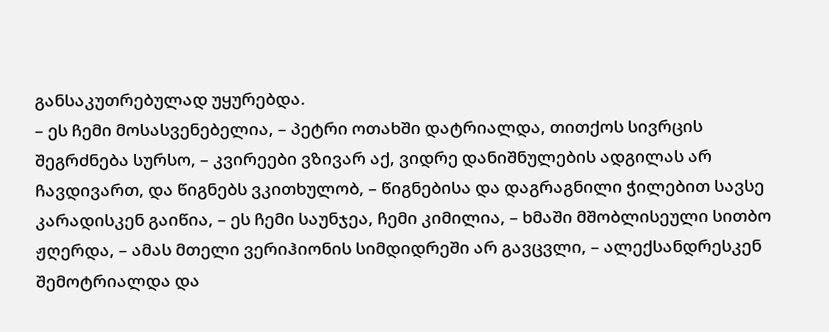განსაკუთრებულად უყურებდა.
– ეს ჩემი მოსასვენებელია, – პეტრი ოთახში დატრიალდა, თითქოს სივრცის შეგრძნება სურსო, – კვირეები ვზივარ აქ, ვიდრე დანიშნულების ადგილას არ ჩავდივართ, და წიგნებს ვკითხულობ, – წიგნებისა და დაგრაგნილი ჭილებით სავსე კარადისკენ გაიწია, – ეს ჩემი საუნჯეა, ჩემი კიმილია, – ხმაში მშობლისეული სითბო ჟღერდა, – ამას მთელი ვერიჰიონის სიმდიდრეში არ გავცვლი, – ალექსანდრესკენ შემოტრიალდა და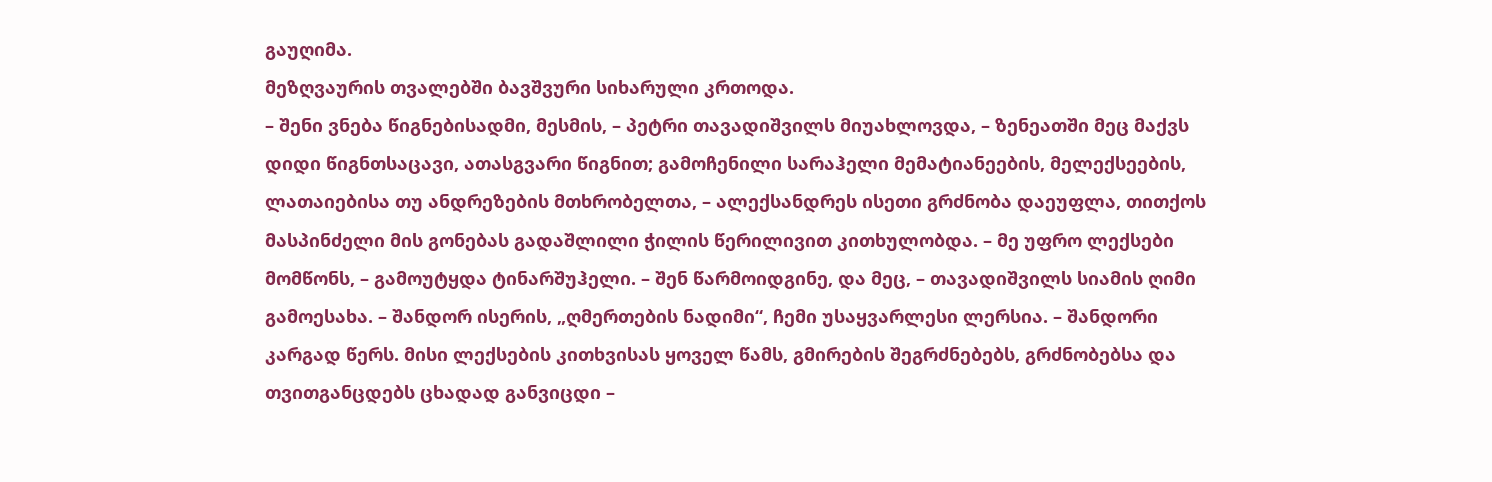გაუღიმა.
მეზღვაურის თვალებში ბავშვური სიხარული კრთოდა.
– შენი ვნება წიგნებისადმი, მესმის, – პეტრი თავადიშვილს მიუახლოვდა, – ზენეათში მეც მაქვს დიდი წიგნთსაცავი, ათასგვარი წიგნით; გამოჩენილი სარაჰელი მემატიანეების, მელექსეების, ლათაიებისა თუ ანდრეზების მთხრობელთა, – ალექსანდრეს ისეთი გრძნობა დაეუფლა, თითქოს მასპინძელი მის გონებას გადაშლილი ჭილის წერილივით კითხულობდა. – მე უფრო ლექსები მომწონს, – გამოუტყდა ტინარშუჰელი. – შენ წარმოიდგინე, და მეც, – თავადიშვილს სიამის ღიმი გამოესახა. – შანდორ ისერის, „ღმერთების ნადიმი“, ჩემი უსაყვარლესი ლერსია. – შანდორი კარგად წერს. მისი ლექსების კითხვისას ყოველ წამს, გმირების შეგრძნებებს, გრძნობებსა და თვითგანცდებს ცხადად განვიცდი –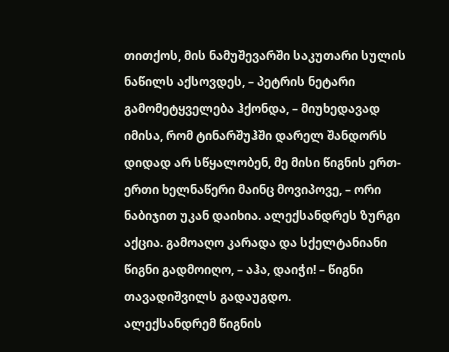თითქოს, მის ნამუშევარში საკუთარი სულის ნაწილს აქსოვდეს, – პეტრის ნეტარი გამომეტყველება ჰქონდა, – მიუხედავად იმისა, რომ ტინარშუჰში დარელ შანდორს დიდად არ სწყალობენ, მე მისი წიგნის ერთ-ერთი ხელნაწერი მაინც მოვიპოვე, – ორი ნაბიჯით უკან დაიხია. ალექსანდრეს ზურგი აქცია. გამოაღო კარადა და სქელტანიანი წიგნი გადმოიღო, – აჰა, დაიჭი! – წიგნი თავადიშვილს გადაუგდო.
ალექსანდრემ წიგნის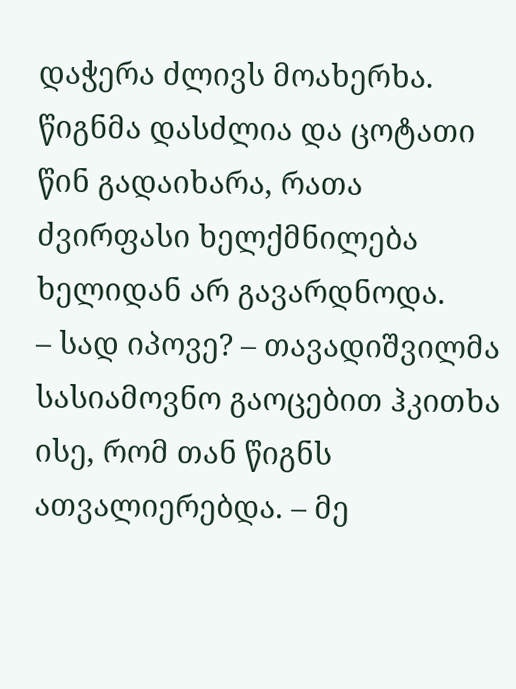დაჭერა ძლივს მოახერხა. წიგნმა დასძლია და ცოტათი წინ გადაიხარა, რათა ძვირფასი ხელქმნილება ხელიდან არ გავარდნოდა.
– სად იპოვე? – თავადიშვილმა სასიამოვნო გაოცებით ჰკითხა ისე, რომ თან წიგნს ათვალიერებდა. – მე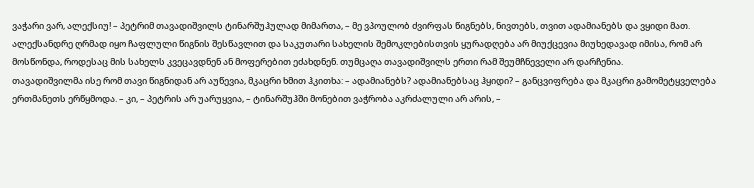ვაჭარი ვარ, ალექსიუ! – პეტრიმ თავადიშვილს ტინარშუჰულად მიმართა, – მე ვპოულობ ძვირფას წიგნებს, ნივთებს, თვით ადამიანებს და ვყიდი მათ.
ალექსანდრე ღრმად იყო ჩაფლული წიგნის შესწავლით და საკუთარი სახელის შემოკლებისთვის ყურადღება არ მიუქცევია მიუხედავად იმისა, რომ არ მოსწონდა, როდესაც მის სახელს კვეცავდნენ ან მოფერებით ეძახდნენ. თუმცაღა თავადიშვილს ერთი რამ შეუმჩნეველი არ დარჩენია.
თავადიშვილმა ისე რომ თავი წიგნიდან არ აუწევია, მკაცრი ხმით ჰკითხა: – ადამიანებს? ადამიანებსაც ჰყიდი? – განცვიფრება და მკაცრი გამომეტყველება ერთმანეთს ერწყმოდა. – კი, – პეტრის არ უარუყვია, – ტინარშუჰში მონებით ვაჭრობა აკრძალული არ არის, –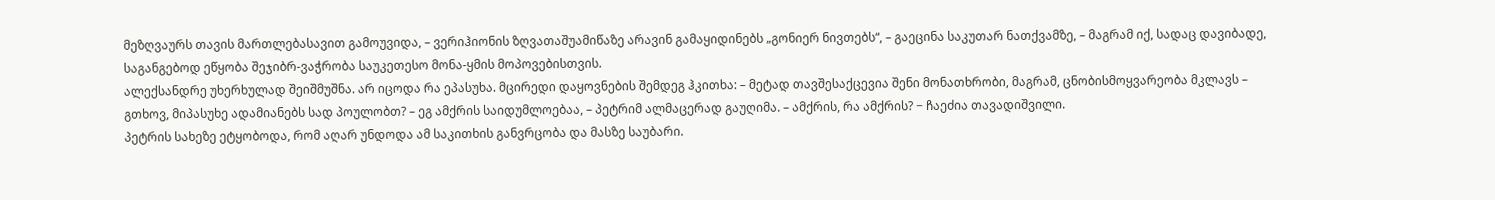მეზღვაურს თავის მართლებასავით გამოუვიდა, – ვერიჰიონის ზღვათაშუამიწაზე არავინ გამაყიდინებს „გონიერ ნივთებს“, – გაეცინა საკუთარ ნათქვამზე, – მაგრამ იქ, სადაც დავიბადე, საგანგებოდ ეწყობა შეჯიბრ-ვაჭრობა საუკეთესო მონა-ყმის მოპოვებისთვის.
ალექსანდრე უხერხულად შეიშმუშნა. არ იცოდა რა ეპასუხა. მცირედი დაყოვნების შემდეგ ჰკითხა: – მეტად თავშესაქცევია შენი მონათხრობი, მაგრამ, ცნობისმოყვარეობა მკლავს – გთხოვ, მიპასუხე ადამიანებს სად პოულობთ? – ეგ ამქრის საიდუმლოებაა, – პეტრიმ ალმაცერად გაუღიმა. – ამქრის, რა ამქრის? − ჩაეძია თავადიშვილი.
პეტრის სახეზე ეტყობოდა, რომ აღარ უნდოდა ამ საკითხის განვრცობა და მასზე საუბარი.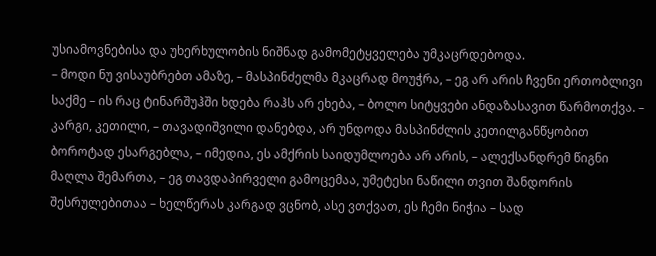უსიამოვნებისა და უხერხულობის ნიშნად გამომეტყველება უმკაცრდებოდა.
– მოდი ნუ ვისაუბრებთ ამაზე, – მასპინძელმა მკაცრად მოუჭრა, – ეგ არ არის ჩვენი ერთობლივი საქმე – ის რაც ტინარშუჰში ხდება რაჰს არ ეხება, – ბოლო სიტყვები ანდაზასავით წარმოთქვა. – კარგი, კეთილი, – თავადიშვილი დანებდა, არ უნდოდა მასპინძლის კეთილგანწყობით ბოროტად ესარგებლა, – იმედია, ეს ამქრის საიდუმლოება არ არის, – ალექსანდრემ წიგნი მაღლა შემართა, – ეგ თავდაპირველი გამოცემაა, უმეტესი ნაწილი თვით შანდორის შესრულებითაა – ხელწერას კარგად ვცნობ, ასე ვთქვათ, ეს ჩემი ნიჭია – სად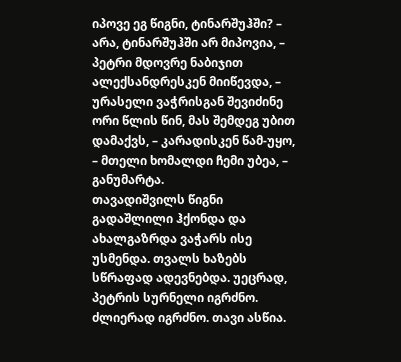იპოვე ეგ წიგნი, ტინარშუჰში? – არა, ტინარშუჰში არ მიპოვია, – პეტრი მდოვრე ნაბიჯით ალექსანდრესკენ მიიწევდა, – ურასელი ვაჭრისგან შევიძინე ორი წლის წინ, მას შემდეგ უბით დამაქვს, – კარადისკენ წამ-უყო, – მთელი ხომალდი ჩემი უბეა, – განუმარტა.
თავადიშვილს წიგნი გადაშლილი ჰქონდა და ახალგაზრდა ვაჭარს ისე უსმენდა. თვალს ხაზებს სწრაფად ადევნებდა. უეცრად, პეტრის სურნელი იგრძნო. ძლიერად იგრძნო. თავი ასწია.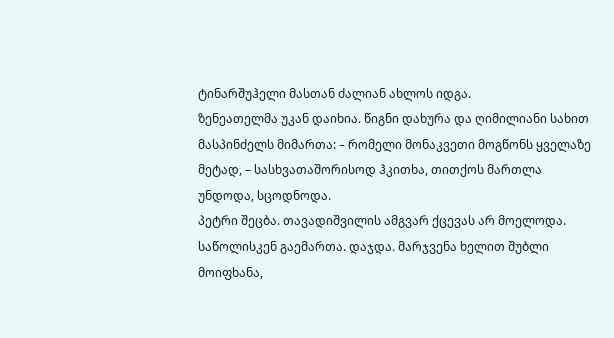ტინარშუჰელი მასთან ძალიან ახლოს იდგა.
ზენეათელმა უკან დაიხია. წიგნი დახურა და ღიმილიანი სახით მასპინძელს მიმართა: – რომელი მონაკვეთი მოგწონს ყველაზე მეტად, – სასხვათაშორისოდ ჰკითხა, თითქოს მართლა უნდოდა, სცოდნოდა.
პეტრი შეცბა. თავადიშვილის ამგვარ ქცევას არ მოელოდა. საწოლისკენ გაემართა. დაჯდა. მარჯვენა ხელით შუბლი მოიფხანა,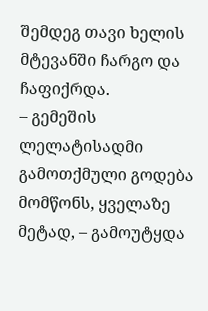შემდეგ თავი ხელის მტევანში ჩარგო და ჩაფიქრდა.
– გემეშის ლელატისადმი გამოთქმული გოდება მომწონს, ყველაზე მეტად, – გამოუტყდა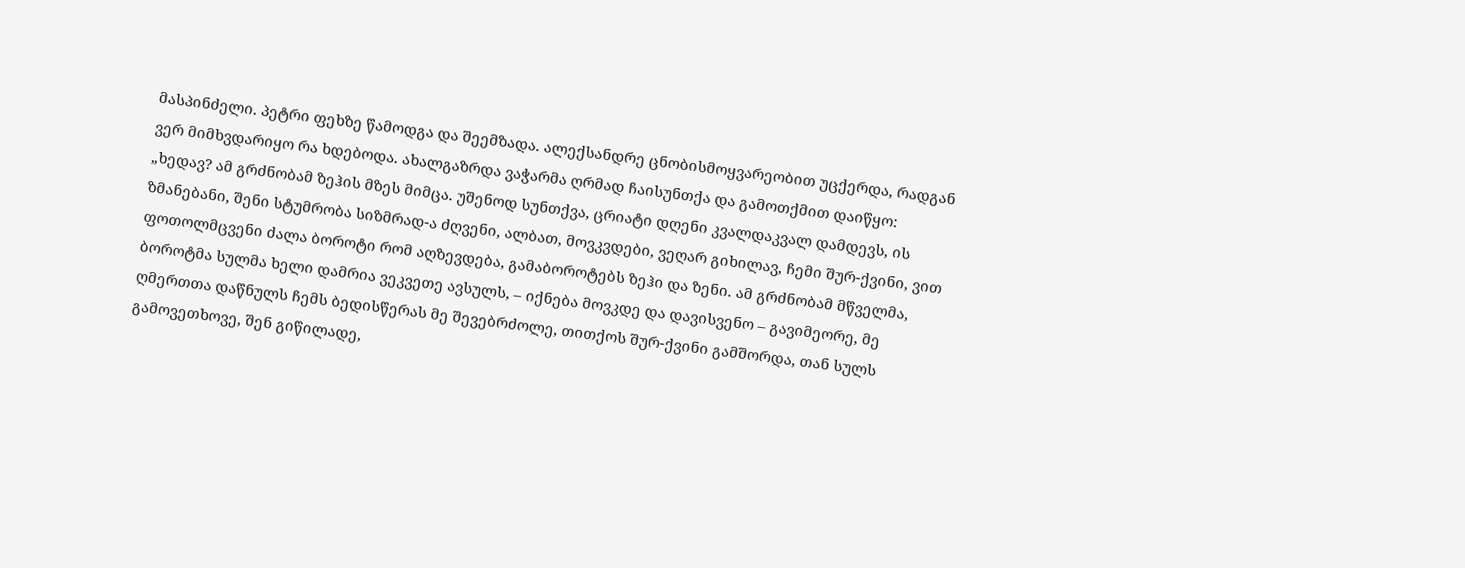მასპინძელი. პეტრი ფეხზე წამოდგა და შეემზადა. ალექსანდრე ცნობისმოყვარეობით უცქერდა, რადგან ვერ მიმხვდარიყო რა ხდებოდა. ახალგაზრდა ვაჭარმა ღრმად ჩაისუნთქა და გამოთქმით დაიწყო:
„ხედავ? ამ გრძნობამ ზეჰის მზეს მიმცა. უშენოდ სუნთქვა, ცრიატი დღენი კვალდაკვალ დამდევს, ის ზმანებანი, შენი სტუმრობა სიზმრად-ა ძღვენი, ალბათ, მოვკვდები, ვეღარ გიხილავ, ჩემი შურ-ქვინი, ვით ფოთოლმცვენი ძალა ბოროტი რომ აღზევდება, გამაბოროტებს ზეჰი და ზენი. ამ გრძნობამ მწველმა, ბოროტმა სულმა ხელი დამრია ვეკვეთე ავსულს, – იქნება მოვკდე და დავისვენო – გავიმეორე, მე ღმერთთა დაწნულს ჩემს ბედისწერას მე შევებრძოლე, თითქოს შურ-ქვინი გამშორდა, თან სულს გამოვეთხოვე, შენ გიწილადე,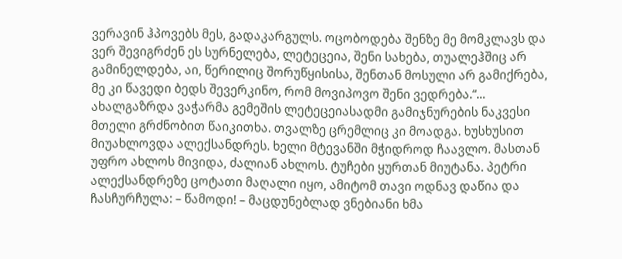ვერავინ ჰპოვებს მეს, გადაკარგულს. ოცობოდება შენზე მე მომკლავს და ვერ შევიგრძენ ეს სურნელება, ლეტეცეია, შენი სახება, თუალეჰშიც არ გამინელდება, აი, წერილიც შორუწყისისა, შენთან მოსული არ გამიქრება, მე კი წავედი ბედს შევერკინო, რომ მოვიპოვო შენი ვედრება.“...
ახალგაზრდა ვაჭარმა გემეშის ლეტეცეიასადმი გამიჯნურების ნაკვესი მთელი გრძნობით წაიკითხა. თვალზე ცრემლიც კი მოადგა. ხუსხუსით მიუახლოვდა ალექსანდრეს. ხელი მტევანში მჭიდროდ ჩაავლო. მასთან უფრო ახლოს მივიდა, ძალიან ახლოს. ტუჩები ყურთან მიუტანა. პეტრი ალექსანდრეზე ცოტათი მაღალი იყო, ამიტომ თავი ოდნავ დაწია და ჩასჩურჩულა: – წამოდი! – მაცდუნებლად ვნებიანი ხმა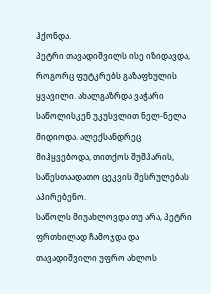ჰქონდა.
პეტრი თავადიშვილს ისე იზიდავდა, როგორც ფუტკრებს გაზაფხულის ყვავილი. ახალგაზრდა ვაჭარი საწოლისკენ უკუსვლით ნელ-ნელა მიდიოდა. ალექსანდრეც მიჰყვებოდა, თითქოს შუშპარის, საწესთაადათო ცეკვის შესრულებას აპირებენო.
საწოლს მიუახლოვდა თუ არა, პეტრი ფრთხილად ჩამოჯდა და თავადიშვილი უფრო ახლოს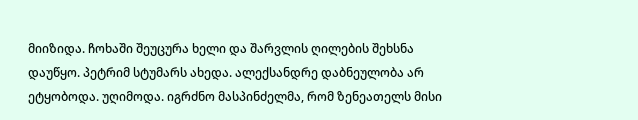მიიზიდა. ჩოხაში შეუცურა ხელი და შარვლის ღილების შეხსნა დაუწყო. პეტრიმ სტუმარს ახედა. ალექსანდრე დაბნეულობა არ ეტყობოდა. უღიმოდა. იგრძნო მასპინძელმა, რომ ზენეათელს მისი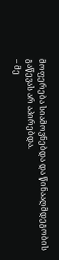მოფერება სიამოვნებდა და წინააღმდეგობის გაწევას არ აპირებდა.
– მე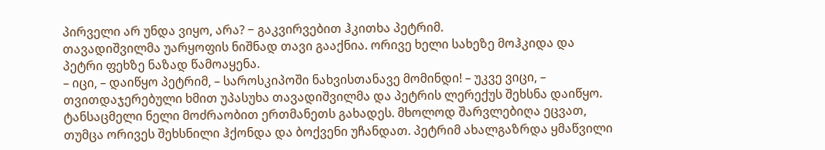პირველი არ უნდა ვიყო, არა? − გაკვირვებით ჰკითხა პეტრიმ.
თავადიშვილმა უარყოფის ნიშნად თავი გააქნია. ორივე ხელი სახეზე მოჰკიდა და პეტრი ფეხზე ნაზად წამოაყენა.
– იცი, – დაიწყო პეტრიმ, – საროსკიპოში ნახვისთანავე მომინდი! – უკვე ვიცი, – თვითდაჯერებული ხმით უპასუხა თავადიშვილმა და პეტრის ლერექუს შეხსნა დაიწყო.
ტანსაცმელი ნელი მოძრაობით ერთმანეთს გახადეს. მხოლოდ შარვლებიღა ეცვათ, თუმცა ორივეს შეხსნილი ჰქონდა და ბოქვენი უჩანდათ. პეტრიმ ახალგაზრდა ყმაწვილი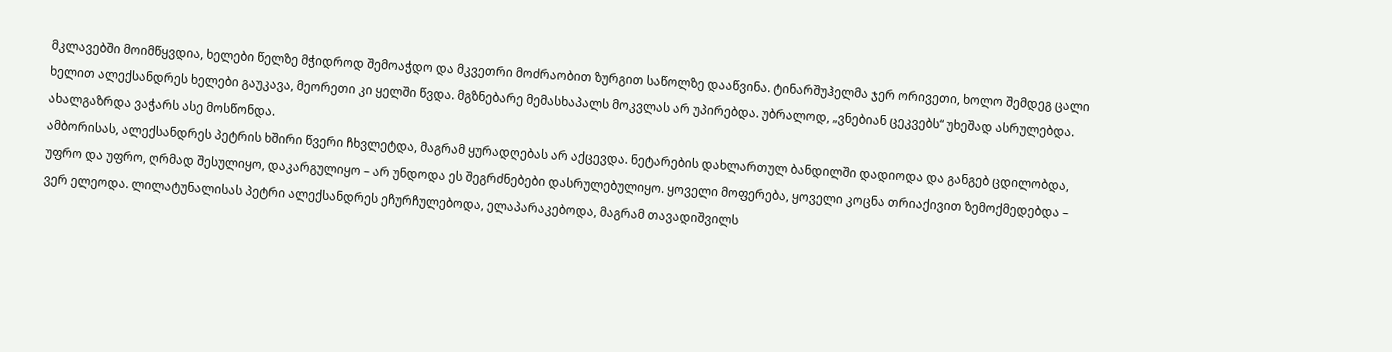მკლავებში მოიმწყვდია, ხელები წელზე მჭიდროდ შემოაჭდო და მკვეთრი მოძრაობით ზურგით საწოლზე დააწვინა. ტინარშუჰელმა ჯერ ორივეთი, ხოლო შემდეგ ცალი ხელით ალექსანდრეს ხელები გაუკავა, მეორეთი კი ყელში წვდა. მგზნებარე მემასხაპალს მოკვლას არ უპირებდა. უბრალოდ, „ვნებიან ცეკვებს“ უხეშად ასრულებდა. ახალგაზრდა ვაჭარს ასე მოსწონდა.
ამბორისას, ალექსანდრეს პეტრის ხშირი წვერი ჩხვლეტდა, მაგრამ ყურადღებას არ აქცევდა. ნეტარების დახლართულ ბანდილში დადიოდა და განგებ ცდილობდა, უფრო და უფრო, ღრმად შესულიყო, დაკარგულიყო – არ უნდოდა ეს შეგრძნებები დასრულებულიყო. ყოველი მოფერება, ყოველი კოცნა თრიაქივით ზემოქმედებდა – ვერ ელეოდა. ლილატუნალისას პეტრი ალექსანდრეს ეჩურჩულებოდა, ელაპარაკებოდა, მაგრამ თავადიშვილს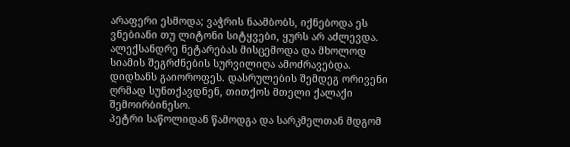არაფერი ესმოდა; ვაჭრის ნაამბობს, იქნებოდა ეს ვნებიანი თუ ლიტონი სიტყვები, ყურს არ აძლევდა. ალექსანდრე ნეტარებას მისცემოდა და მხოლოდ სიამის შეგრძნების სურვილიღა ამოძრავებდა.
დიდხანს გაიოროფეს. დასრულების შემდეგ ორივენი ღრმად სუნთქავდნენ, თითქოს მთელი ქალაქი შემოირბინესო.
პეტრი საწოლიდან წამოდგა და სარკმელთან მდგომ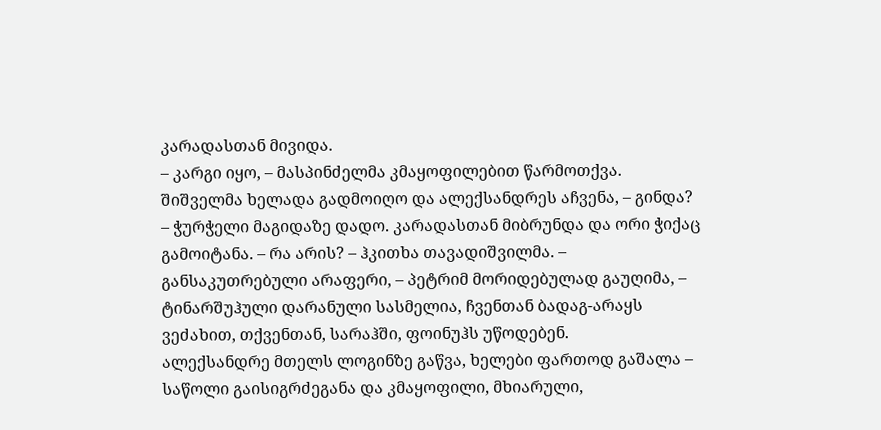კარადასთან მივიდა.
– კარგი იყო, – მასპინძელმა კმაყოფილებით წარმოთქვა. შიშველმა ხელადა გადმოიღო და ალექსანდრეს აჩვენა, – გინდა? – ჭურჭელი მაგიდაზე დადო. კარადასთან მიბრუნდა და ორი ჭიქაც გამოიტანა. – რა არის? – ჰკითხა თავადიშვილმა. – განსაკუთრებული არაფერი, – პეტრიმ მორიდებულად გაუღიმა, – ტინარშუჰული დარანული სასმელია, ჩვენთან ბადაგ-არაყს ვეძახით, თქვენთან, სარაჰში, ფოინუჰს უწოდებენ.
ალექსანდრე მთელს ლოგინზე გაწვა, ხელები ფართოდ გაშალა – საწოლი გაისიგრძეგანა და კმაყოფილი, მხიარული,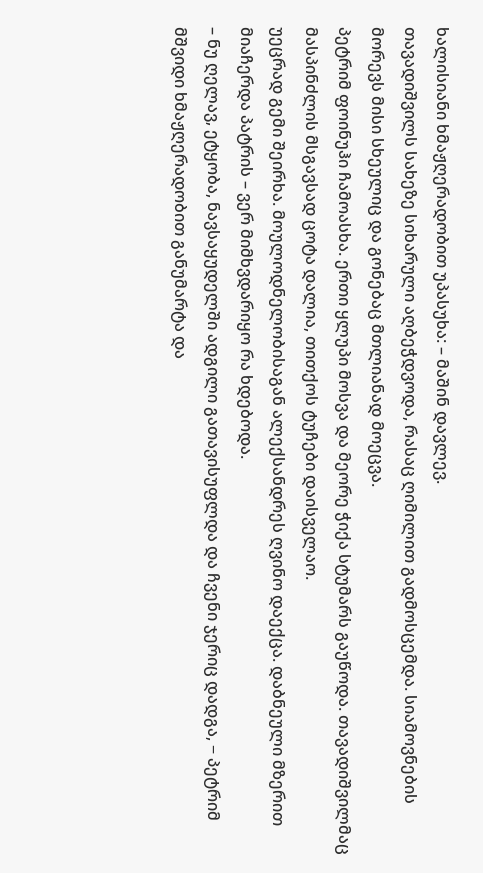ხალისიანი ხმაჟღერადობით უპასუხა: – მაშინ დავლევ.
თავადიშვილს სახეზე სიხარული აღბეჭდვოდა, რასაც ღიმილით გადმოსცემდა. სიამოვნების მორევს მისი სხეულიც და გონებაც მთლიანად მოეცვა.
პეტრიმ ფოინუჰი ჩამოასხა. ერთი ყლუპი მოსვა და მეორე ჭიქა სტუმარს გაუწოდა. თავადიშვილმაც მასპინძლის მსგავსად ცოტა დალია, თითქოს ტუჩები დაისველაო.
უეცრად გემი შეირხა. მოულოდნელობისაგან ალექსანდრეს ღვინო დაექცა. დაბნეული მზერით მიაჩერდა პატრის – ვერ მიმხვდარიყო რა ხდებოდა.
– ნუ ღელავ, ეტყობა, ნავსაყუდელში ადგილი გათავისუფლდა და ჩვენი ჯერიც დადგა, − პეტრიმ მშვიდი ხმაჟღერადობით განუმარტა და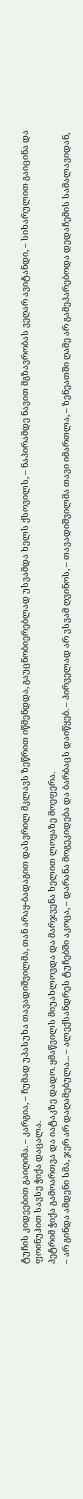ტუჩის კიდეებით გაიღიმა. – კარგია, – ჩუმად უპასუხა თავადიშვილმა, თან არაყ-ბადაგით დასვრილ მკლავს ზეწრით იწმენდდა, გაუცნობიერებლად უსვამდა ხელს ქსოვილს, – ნაპირამდე ნავით მგზავრობას ვეღარ ავიტანდი, – სიხარულით გაიცინა და ფოინუჰით სავსე ჭიქა დაცალა.
პეტრიმ ჭიქა გამოართვა და იატაკზე დადო. ყმაწვილს მიუახლოვდა და მარჯვენა ხელით ლოყაზე მოეფერა.
– არ გინდა ამდენი სმა, ჯერ არ დაღამებულა... – ალექსანდრეს ტუჩებში აკოცა, – დარანა მოგეკიდება და ბარბაცს დაიწყებ. – პირველად არ ვსვამ ღვინოს, – თავადიშვილმა თავი იმართლა, – ზენეათში ღამე არ გამეპარებოდა დედაჩემის სამალავიდან,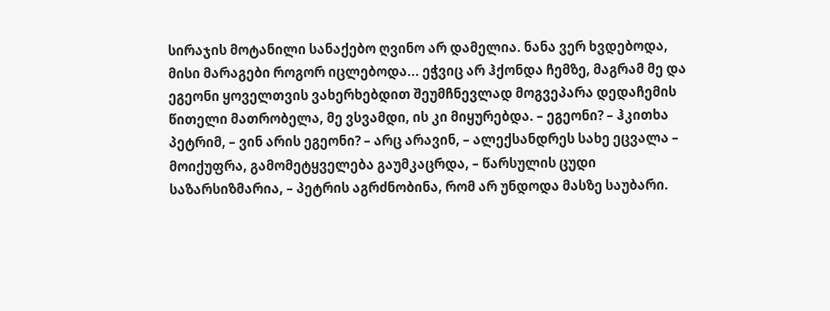სირაჯის მოტანილი სანაქებო ღვინო არ დამელია. ნანა ვერ ხვდებოდა, მისი მარაგები როგორ იცლებოდა... ეჭვიც არ ჰქონდა ჩემზე, მაგრამ მე და ეგეონი ყოველთვის ვახერხებდით შეუმჩნევლად მოგვეპარა დედაჩემის წითელი მათრობელა, მე ვსვამდი, ის კი მიყურებდა. – ეგეონი? – ჰკითხა პეტრიმ, – ვინ არის ეგეონი? – არც არავინ, – ალექსანდრეს სახე ეცვალა – მოიქუფრა, გამომეტყველება გაუმკაცრდა, – წარსულის ცუდი საზარსიზმარია, – პეტრის აგრძნობინა, რომ არ უნდოდა მასზე საუბარი.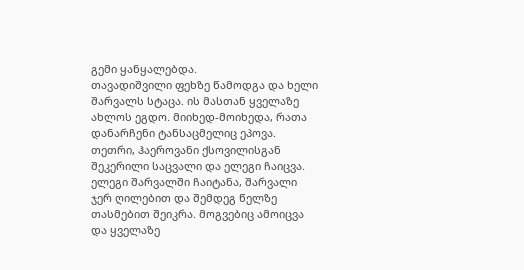გემი ყანყალებდა.
თავადიშვილი ფეხზე წამოდგა და ხელი შარვალს სტაცა. ის მასთან ყველაზე ახლოს ეგდო. მიიხედ-მოიხედა, რათა დანარჩენი ტანსაცმელიც ეპოვა. თეთრი, ჰაეროვანი ქსოვილისგან შეკერილი საცვალი და ელეგი ჩაიცვა. ელეგი შარვალში ჩაიტანა, შარვალი ჯერ ღილებით და შემდეგ წელზე თასმებით შეიკრა. მოგვებიც ამოიცვა და ყველაზე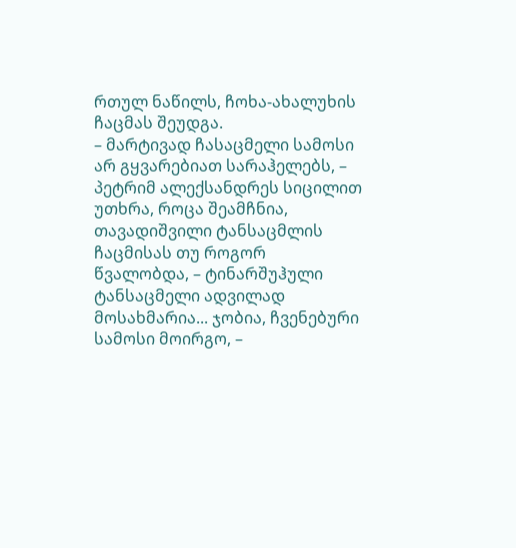რთულ ნაწილს, ჩოხა-ახალუხის ჩაცმას შეუდგა.
– მარტივად ჩასაცმელი სამოსი არ გყვარებიათ სარაჰელებს, – პეტრიმ ალექსანდრეს სიცილით უთხრა, როცა შეამჩნია, თავადიშვილი ტანსაცმლის ჩაცმისას თუ როგორ წვალობდა, – ტინარშუჰული ტანსაცმელი ადვილად მოსახმარია... ჯობია, ჩვენებური სამოსი მოირგო, –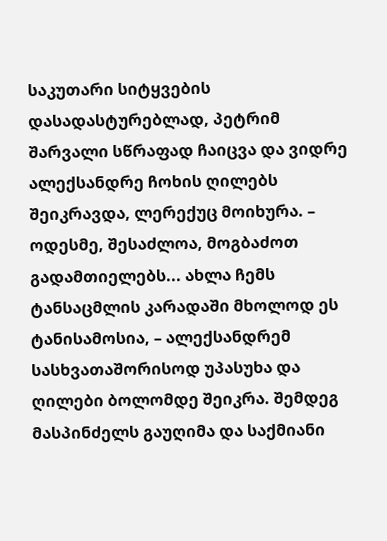საკუთარი სიტყვების დასადასტურებლად, პეტრიმ შარვალი სწრაფად ჩაიცვა და ვიდრე ალექსანდრე ჩოხის ღილებს შეიკრავდა, ლერექუც მოიხურა. – ოდესმე, შესაძლოა, მოგბაძოთ გადამთიელებს... ახლა ჩემს ტანსაცმლის კარადაში მხოლოდ ეს ტანისამოსია, – ალექსანდრემ სასხვათაშორისოდ უპასუხა და ღილები ბოლომდე შეიკრა. შემდეგ მასპინძელს გაუღიმა და საქმიანი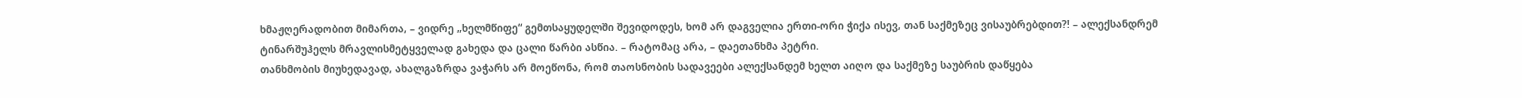ხმაჟღერადობით მიმართა, – ვიდრე „ხელმწიფე“ გემთსაყუდელში შევიდოდეს, ხომ არ დაგველია ერთი-ორი ჭიქა ისევ, თან საქმეზეც ვისაუბრებდით?! – ალექსანდრემ ტინარშუჰელს მრავლისმეტყველად გახედა და ცალი წარბი ასწია. – რატომაც არა, – დაეთანხმა პეტრი.
თანხმობის მიუხედავად, ახალგაზრდა ვაჭარს არ მოეწონა, რომ თაოსნობის სადავეები ალექსანდემ ხელთ აიღო და საქმეზე საუბრის დაწყება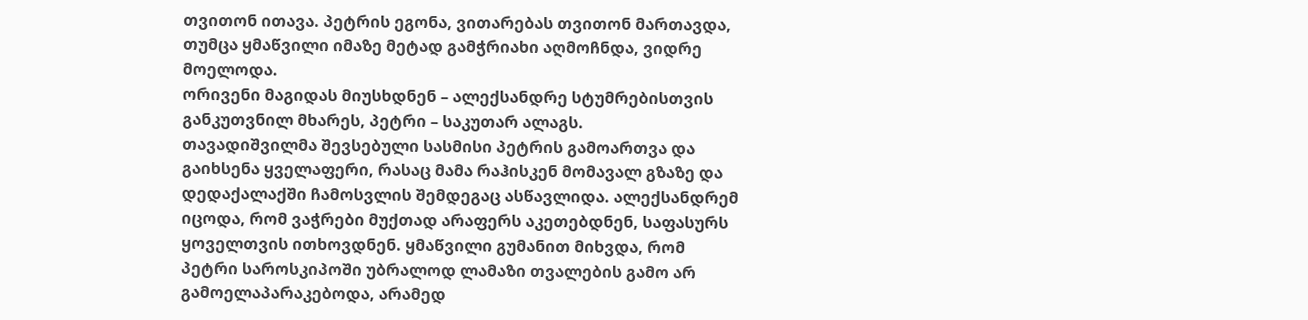თვითონ ითავა. პეტრის ეგონა, ვითარებას თვითონ მართავდა, თუმცა ყმაწვილი იმაზე მეტად გამჭრიახი აღმოჩნდა, ვიდრე მოელოდა.
ორივენი მაგიდას მიუსხდნენ – ალექსანდრე სტუმრებისთვის განკუთვნილ მხარეს, პეტრი – საკუთარ ალაგს.
თავადიშვილმა შევსებული სასმისი პეტრის გამოართვა და გაიხსენა ყველაფერი, რასაც მამა რაჰისკენ მომავალ გზაზე და დედაქალაქში ჩამოსვლის შემდეგაც ასწავლიდა. ალექსანდრემ იცოდა, რომ ვაჭრები მუქთად არაფერს აკეთებდნენ, საფასურს ყოველთვის ითხოვდნენ. ყმაწვილი გუმანით მიხვდა, რომ პეტრი საროსკიპოში უბრალოდ ლამაზი თვალების გამო არ გამოელაპარაკებოდა, არამედ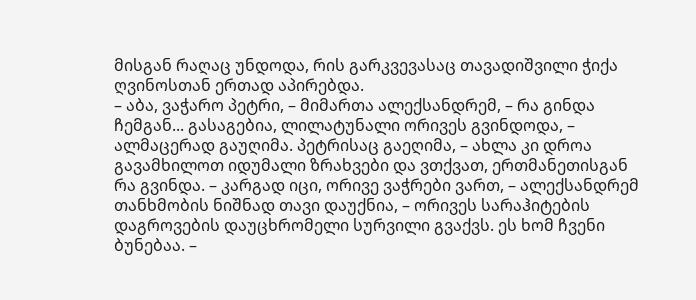მისგან რაღაც უნდოდა, რის გარკვევასაც თავადიშვილი ჭიქა ღვინოსთან ერთად აპირებდა.
– აბა, ვაჭარო პეტრი, – მიმართა ალექსანდრემ, – რა გინდა ჩემგან... გასაგებია, ლილატუნალი ორივეს გვინდოდა, – ალმაცერად გაუღიმა. პეტრისაც გაეღიმა, – ახლა კი დროა გავამხილოთ იდუმალი ზრახვები და ვთქვათ, ერთმანეთისგან რა გვინდა. – კარგად იცი, ორივე ვაჭრები ვართ, – ალექსანდრემ თანხმობის ნიშნად თავი დაუქნია, – ორივეს სარაჰიტების დაგროვების დაუცხრომელი სურვილი გვაქვს. ეს ხომ ჩვენი ბუნებაა. –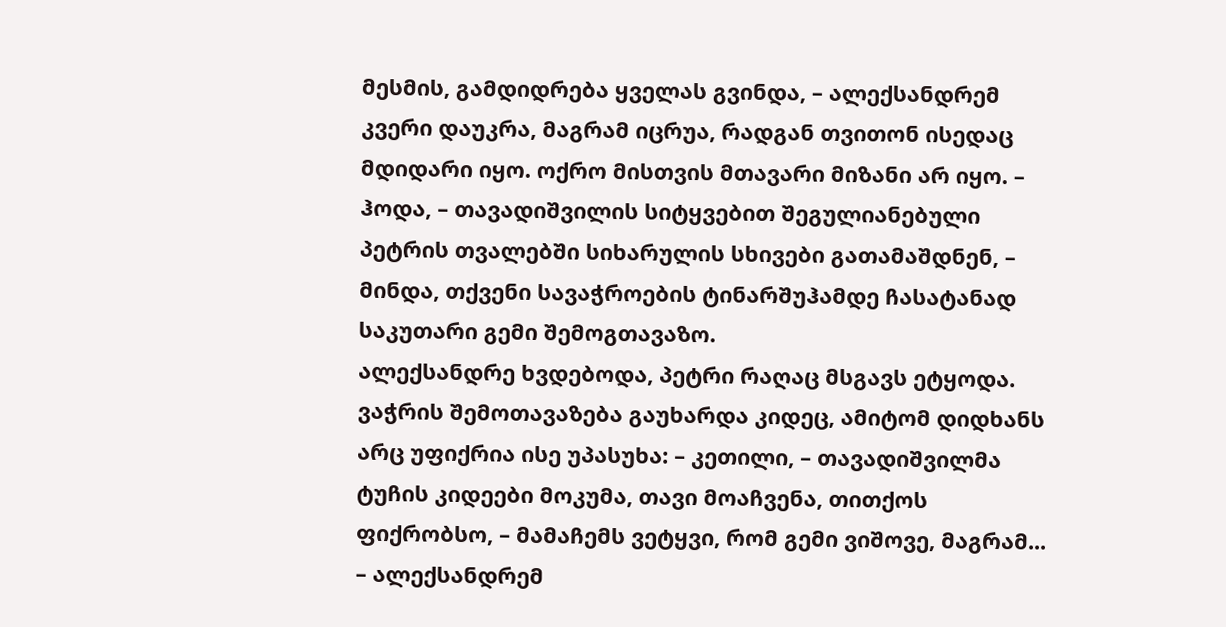მესმის, გამდიდრება ყველას გვინდა, – ალექსანდრემ კვერი დაუკრა, მაგრამ იცრუა, რადგან თვითონ ისედაც მდიდარი იყო. ოქრო მისთვის მთავარი მიზანი არ იყო. – ჰოდა, – თავადიშვილის სიტყვებით შეგულიანებული პეტრის თვალებში სიხარულის სხივები გათამაშდნენ, – მინდა, თქვენი სავაჭროების ტინარშუჰამდე ჩასატანად საკუთარი გემი შემოგთავაზო.
ალექსანდრე ხვდებოდა, პეტრი რაღაც მსგავს ეტყოდა. ვაჭრის შემოთავაზება გაუხარდა კიდეც, ამიტომ დიდხანს არც უფიქრია ისე უპასუხა: – კეთილი, – თავადიშვილმა ტუჩის კიდეები მოკუმა, თავი მოაჩვენა, თითქოს ფიქრობსო, – მამაჩემს ვეტყვი, რომ გემი ვიშოვე, მაგრამ... – ალექსანდრემ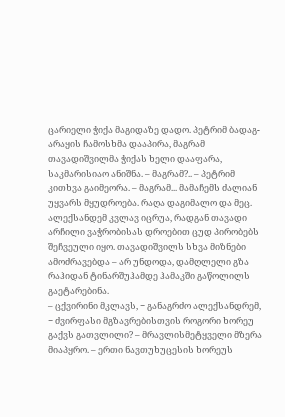ცარიელი ჭიქა მაგიდაზე დადო. პეტრიმ ბადაგ-არაყის ჩამოსხმა დააპირა, მაგრამ თავადიშვილმა ჭიქას ხელი დააფარა, საკმარისიაო ანიშნა. – მაგრამ?.. – პეტრიმ კითხვა გაიმეორა. – მაგრამ... მამაჩემს ძალიან უყვარს მყუდროება. რაღა დაგიმალო და მეც.
ალექსანდემ კვლავ იცრუა, რადგან თავადი არჩილი ვაჭრობისას დროებით ცუდ პირობებს შეჩვეული იყო. თავადიშვილს სხვა მიზნები ამოძრავებდა – არ უნდოდა, დამღლელი გზა რაჰიდან ტინარშუჰამდე ჰამაკში გაწოლილს გაეტარებინა.
– ცქვირინი მკლავს, − განაგრძო ალექსანდრემ, − ძვირფასი მგზავრებისთვის როგორი ხორეუ გაქვს გათვლილი? – მრავლისმეტყველი მზერა მიაპყრო. – ერთი ნავთუხუცესის ხორეუს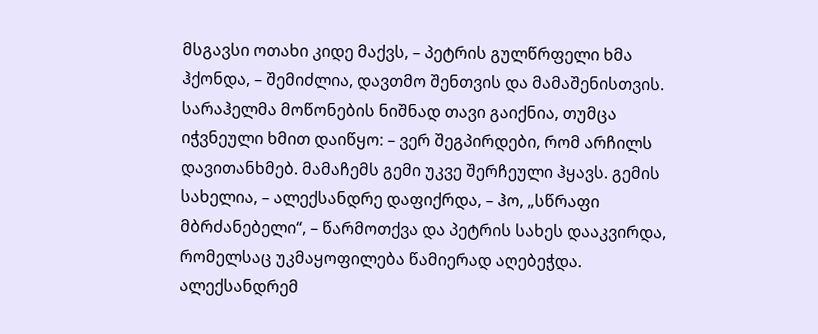მსგავსი ოთახი კიდე მაქვს, – პეტრის გულწრფელი ხმა ჰქონდა, – შემიძლია, დავთმო შენთვის და მამაშენისთვის.
სარაჰელმა მოწონების ნიშნად თავი გაიქნია, თუმცა იჭვნეული ხმით დაიწყო: – ვერ შეგპირდები, რომ არჩილს დავითანხმებ. მამაჩემს გემი უკვე შერჩეული ჰყავს. გემის სახელია, – ალექსანდრე დაფიქრდა, – ჰო, „სწრაფი მბრძანებელი“, – წარმოთქვა და პეტრის სახეს დააკვირდა, რომელსაც უკმაყოფილება წამიერად აღებეჭდა. ალექსანდრემ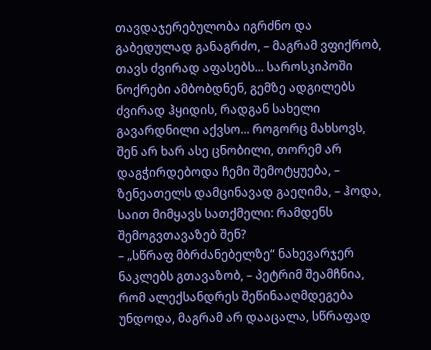თავდაჯერებულობა იგრძნო და გაბედულად განაგრძო, – მაგრამ ვფიქრობ, თავს ძვირად აფასებს... საროსკიპოში ნოქრები ამბობდნენ, გემზე ადგილებს ძვირად ჰყიდის, რადგან სახელი გავარდნილი აქვსო... როგორც მახსოვს, შენ არ ხარ ასე ცნობილი, თორემ არ დაგჭირდებოდა ჩემი შემოტყუება, – ზენეათელს დამცინავად გაეღიმა, – ჰოდა, საით მიმყავს სათქმელი: რამდენს შემოგვთავაზებ შენ?
– „სწრაფ მბრძანებელზე“ ნახევარჯერ ნაკლებს გთავაზობ, – პეტრიმ შეამჩნია, რომ ალექსანდრეს შეწინააღმდეგება უნდოდა, მაგრამ არ დააცალა, სწრაფად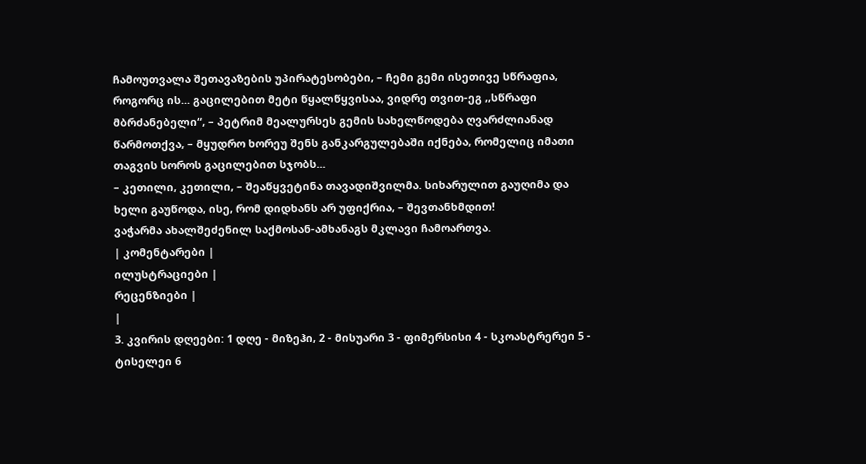ჩამოუთვალა შეთავაზების უპირატესობები, – ჩემი გემი ისეთივე სწრაფია, როგორც ის... გაცილებით მეტი წყალწყვისაა, ვიდრე თვით-ეგ ,,სწრაფი მბრძანებელი“, – პეტრიმ მეალურსეს გემის სახელწოდება ღვარძლიანად წარმოთქვა, – მყუდრო ხორეუ შენს განკარგულებაში იქნება, რომელიც იმათი თაგვის სოროს გაცილებით სჯობს...
– კეთილი, კეთილი, – შეაწყვეტინა თავადიშვილმა. სიხარულით გაუღიმა და ხელი გაუწოდა, ისე, რომ დიდხანს არ უფიქრია, – შევთანხმდით!
ვაჭარმა ახალშეძენილ საქმოსან-ამხანაგს მკლავი ჩამოართვა.
| კომენტარები |
ილუსტრაციები |
რეცენზიები |
|
3. კვირის დღეები: 1 დღე - მიზეჰი, 2 - მისუარი 3 - ფიმერსისი 4 - სკოასტრერეი 5 - ტისელეი 6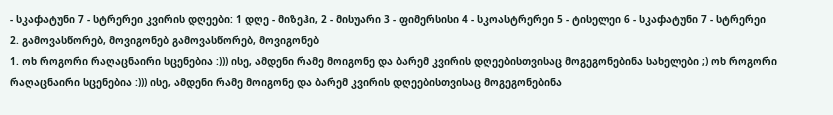- სკაჶატუნი 7 - სტრერეი კვირის დღეები: 1 დღე - მიზეჰი, 2 - მისუარი 3 - ფიმერსისი 4 - სკოასტრერეი 5 - ტისელეი 6 - სკაჶატუნი 7 - სტრერეი
2. გამოვასწორებ, მოვიგონებ გამოვასწორებ, მოვიგონებ
1. ოხ როგორი რაღაცნაირი სცენებია :))) ისე, ამდენი რამე მოიგონე და ბარემ კვირის დღეებისთვისაც მოგეგონებინა სახელები ;) ოხ როგორი რაღაცნაირი სცენებია :))) ისე, ამდენი რამე მოიგონე და ბარემ კვირის დღეებისთვისაც მოგეგონებინა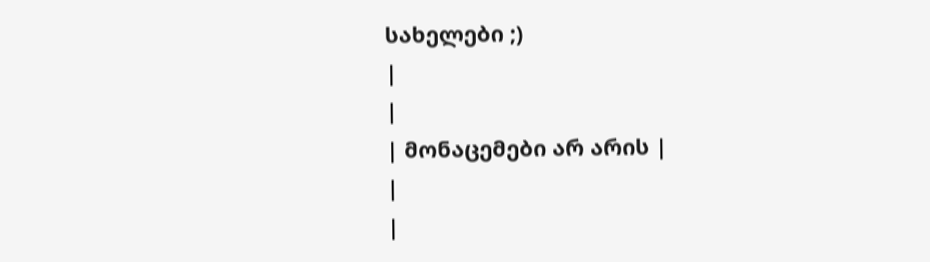სახელები ;)
|
|
| მონაცემები არ არის |
|
|